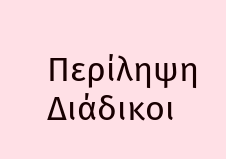Περίληψη
Διάδικοι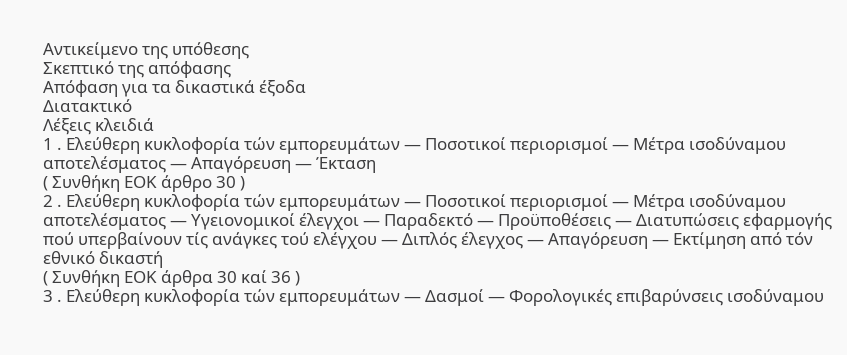Αντικείμενο της υπόθεσης
Σκεπτικό της απόφασης
Απόφαση για τα δικαστικά έξοδα
Διατακτικό
Λέξεις κλειδιά
1 . Ελεύθερη κυκλοφορία τών εμπορευμάτων — Ποσοτικοί περιορισμοί — Μέτρα ισοδύναμου αποτελέσματος — Απαγόρευση — Έκταση
( Συνθήκη ΕΟΚ άρθρο 30 )
2 . Ελεύθερη κυκλοφορία τών εμπορευμάτων — Ποσοτικοί περιορισμοί — Μέτρα ισοδύναμου αποτελέσματος — Υγειονομικοί έλεγχοι — Παραδεκτό — Προϋποθέσεις — Διατυπώσεις εφαρμογής πού υπερβαίνουν τίς ανάγκες τού ελέγχου — Διπλός έλεγχος — Απαγόρευση — Εκτίμηση από τόν εθνικό δικαστή
( Συνθήκη ΕΟΚ άρθρα 30 καί 36 )
3 . Ελεύθερη κυκλοφορία τών εμπορευμάτων — Δασμοί — Φορολογικές επιβαρύνσεις ισοδύναμου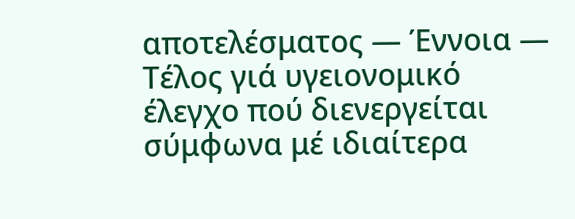αποτελέσματος — Έννοια — Τέλος γιά υγειονομικό έλεγχο πού διενεργείται σύμφωνα μέ ιδιαίτερα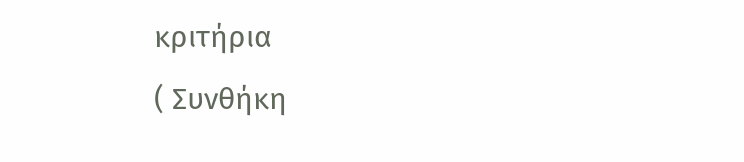κριτήρια
( Συνθήκη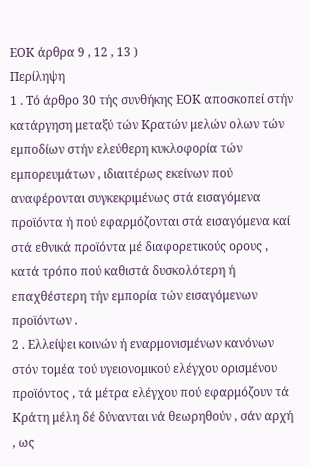ΕΟΚ άρθρα 9 , 12 , 13 )
Περίληψη
1 . Τό άρθρο 30 τής συνθήκης ΕΟΚ αποσκοπεί στήν κατάργηση μεταξύ τών Κρατών μελών ολων τών εμποδίων στήν ελεύθερη κυκλοφορία τών εμπορευμάτων , ιδιαιτέρως εκείνων πού αναφέρονται συγκεκριμένως στά εισαγόμενα προϊόντα ή πού εφαρμόζονται στά εισαγόμενα καί στά εθνικά προϊόντα μέ διαφορετικούς ορους , κατά τρόπο πού καθιστά δυσκολότερη ή επαχθέστερη τήν εμπορία τών εισαγόμενων προϊόντων .
2 . Ελλείψει κοινών ή εναρμονισμένων κανόνων στόν τομέα τού υγειονομικού ελέγχου ορισμένου προϊόντος , τά μέτρα ελέγχου πού εφαρμόζουν τά Κράτη μέλη δέ δύνανται νά θεωρηθούν , σάν αρχή , ως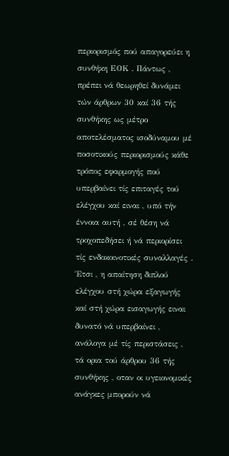περιορισμός πού απαγορεύει η συνθήκη ΕΟΚ . Πάντως , πρέπει νά θεωρηθεί δυνάμει τών άρθρων 30 καί 36 τής συνθήκης ως μέτρο αποτελέσματος ισοδύναμου μέ ποσοτικούς περιορισμούς κάθε τρόπος εφαρμογής πού υπερβαίνει τίς επιταγές τού ελέγχου καί ειναι , υπό τήν έννοια αυτή , σέ θέση νά τροχοπεδήσει ή νά περιορίσει τίς ενδοκοινοτικές συναλλαγές .
Έτσι , η απαίτηση διπλού ελέγχου στή χώρα εξαγωγής καί στή χώρα εισαγωγής ειναι δυνατό νά υπερβαίνει , ανάλογα μέ τίς περιστάσεις , τά ορια τού άρθρου 36 τής συνθήκης , οταν οι υγειονομικές ανάγκες μπορούν νά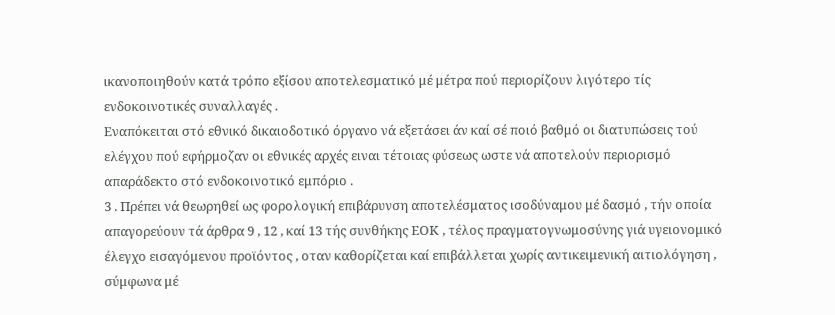ικανοποιηθούν κατά τρόπο εξίσου αποτελεσματικό μέ μέτρα πού περιορίζουν λιγότερο τίς ενδοκοινοτικές συναλλαγές .
Εναπόκειται στό εθνικό δικαιοδοτικό όργανο νά εξετάσει άν καί σέ ποιό βαθμό οι διατυπώσεις τού ελέγχου πού εφήρμοζαν οι εθνικές αρχές ειναι τέτοιας φύσεως ωστε νά αποτελούν περιορισμό απαράδεκτο στό ενδοκοινοτικό εμπόριο .
3 . Πρέπει νά θεωρηθεί ως φορολογική επιβάρυνση αποτελέσματος ισοδύναμου μέ δασμό , τήν οποία απαγορεύουν τά άρθρα 9 , 12 , καί 13 τής συνθήκης ΕΟΚ , τέλος πραγματογνωμοσύνης γιά υγειονομικό έλεγχο εισαγόμενου προϊόντος , οταν καθορίζεται καί επιβάλλεται χωρίς αντικειμενική αιτιολόγηση , σύμφωνα μέ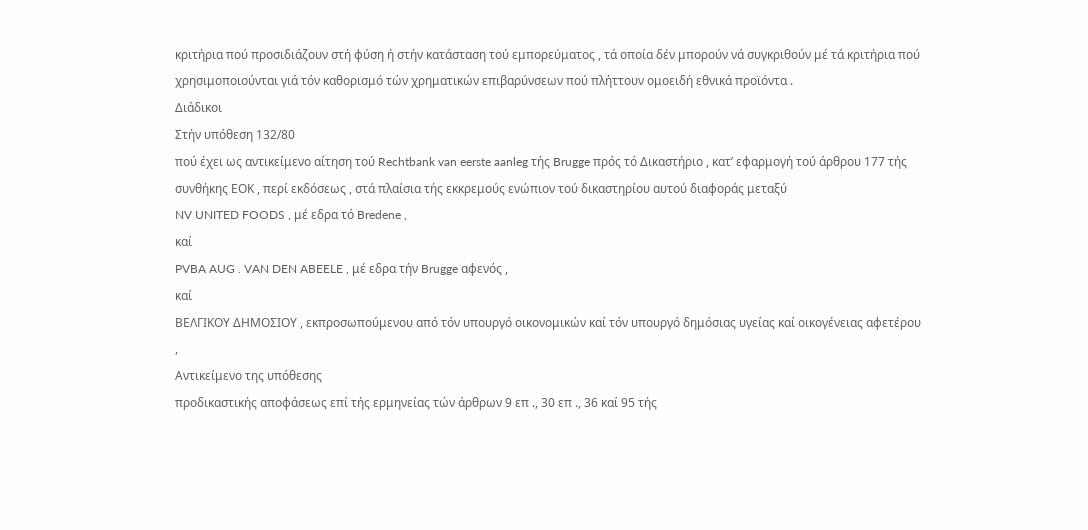κριτήρια πού προσιδιάζουν στή φύση ή στήν κατάσταση τού εμπορεύματος , τά οποία δέν μπορούν νά συγκριθούν μέ τά κριτήρια πού χρησιμοποιούνται γιά τόν καθορισμό τών χρηματικών επιβαρύνσεων πού πλήττουν ομοειδή εθνικά προϊόντα .
Διάδικοι
Στήν υπόθεση 132/80
πού έχει ως αντικείμενο αίτηση τού Rechtbank van eerste aanleg τής Brugge πρός τό Δικαστήριο , κατ’ εφαρμογή τού άρθρου 177 τής συνθήκης ΕΟΚ , περί εκδόσεως , στά πλαίσια τής εκκρεμούς ενώπιον τού δικαστηρίου αυτού διαφοράς μεταξύ
NV UNITED FOODS , μέ εδρα τό Bredene ,
καί
PVBA AUG . VAN DEN ABEELE , μέ εδρα τήν Brugge αφενός ,
καί
ΒΕΛΓΙΚΟΥ ΔΗΜΟΣΙΟΥ , εκπροσωπούμενου από τόν υπουργό οικονομικών καί τόν υπουργό δημόσιας υγείας καί οικογένειας αφετέρου ,
Αντικείμενο της υπόθεσης
προδικαστικής αποφάσεως επί τής ερμηνείας τών άρθρων 9 επ ., 30 επ ., 36 καί 95 τής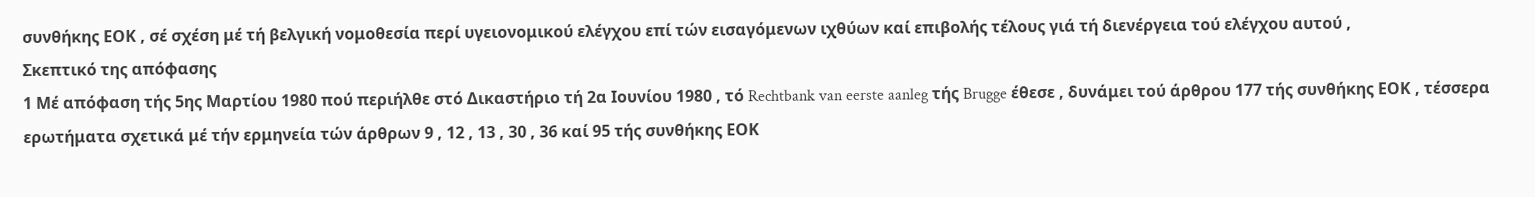συνθήκης ΕΟΚ , σέ σχέση μέ τή βελγική νομοθεσία περί υγειονομικού ελέγχου επί τών εισαγόμενων ιχθύων καί επιβολής τέλους γιά τή διενέργεια τού ελέγχου αυτού ,
Σκεπτικό της απόφασης
1 Μέ απόφαση τής 5ης Μαρτίου 1980 πού περιήλθε στό Δικαστήριο τή 2α Ιουνίου 1980 , τό Rechtbank van eerste aanleg τής Brugge έθεσε , δυνάμει τού άρθρου 177 τής συνθήκης ΕΟΚ , τέσσερα ερωτήματα σχετικά μέ τήν ερμηνεία τών άρθρων 9 , 12 , 13 , 30 , 36 καί 95 τής συνθήκης ΕΟΚ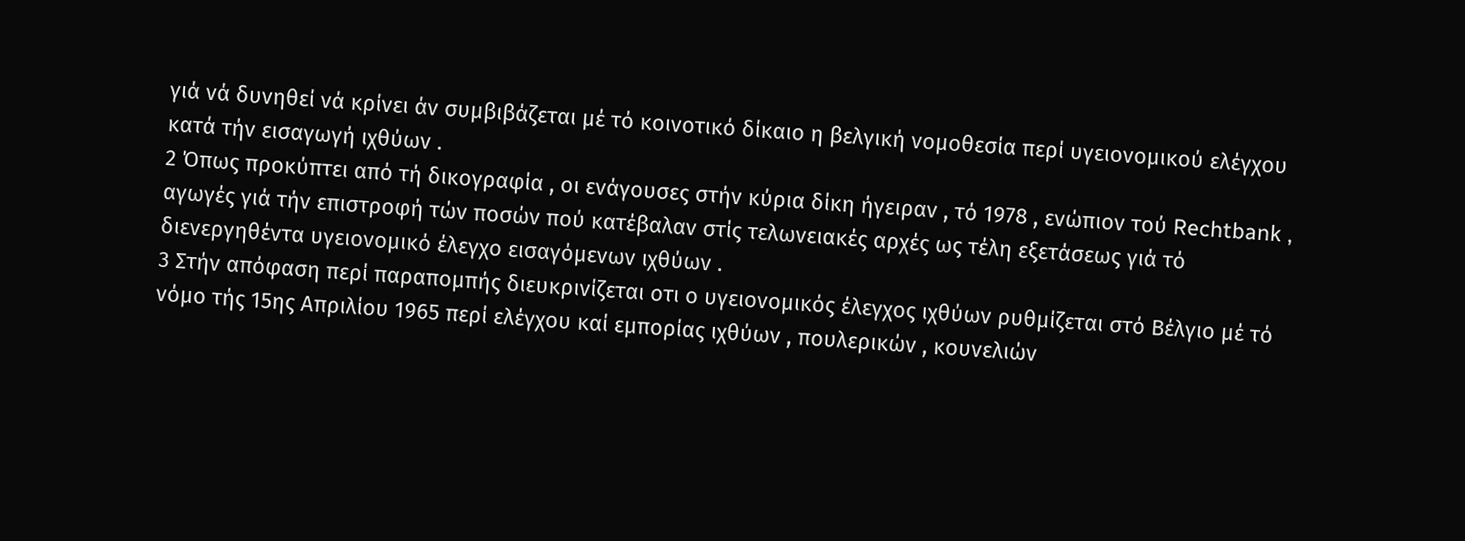γιά νά δυνηθεί νά κρίνει άν συμβιβάζεται μέ τό κοινοτικό δίκαιο η βελγική νομοθεσία περί υγειονομικού ελέγχου κατά τήν εισαγωγή ιχθύων .
2 Όπως προκύπτει από τή δικογραφία , οι ενάγουσες στήν κύρια δίκη ήγειραν , τό 1978 , ενώπιον τού Rechtbank , αγωγές γιά τήν επιστροφή τών ποσών πού κατέβαλαν στίς τελωνειακές αρχές ως τέλη εξετάσεως γιά τό διενεργηθέντα υγειονομικό έλεγχο εισαγόμενων ιχθύων .
3 Στήν απόφαση περί παραπομπής διευκρινίζεται οτι ο υγειονομικός έλεγχος ιχθύων ρυθμίζεται στό Βέλγιο μέ τό νόμο τής 15ης Απριλίου 1965 περί ελέγχου καί εμπορίας ιχθύων , πουλερικών , κουνελιών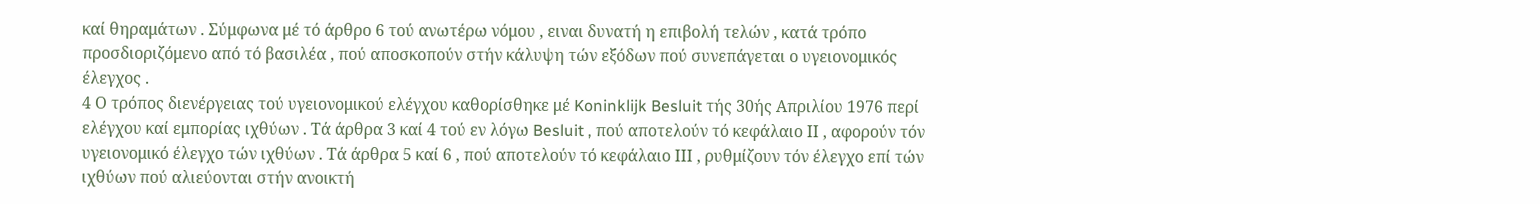καί θηραμάτων . Σύμφωνα μέ τό άρθρο 6 τού ανωτέρω νόμου , ειναι δυνατή η επιβολή τελών , κατά τρόπο προσδιοριζόμενο από τό βασιλέα , πού αποσκοπούν στήν κάλυψη τών εξόδων πού συνεπάγεται ο υγειονομικός έλεγχος .
4 Ο τρόπος διενέργειας τού υγειονομικού ελέγχου καθορίσθηκε μέ Koninklijk Besluit τής 30ής Απριλίου 1976 περί ελέγχου καί εμπορίας ιχθύων . Τά άρθρα 3 καί 4 τού εν λόγω Besluit , πού αποτελούν τό κεφάλαιο ΙΙ , αφορούν τόν υγειονομικό έλεγχο τών ιχθύων . Τά άρθρα 5 καί 6 , πού αποτελούν τό κεφάλαιο ΙΙΙ , ρυθμίζουν τόν έλεγχο επί τών ιχθύων πού αλιεύονται στήν ανοικτή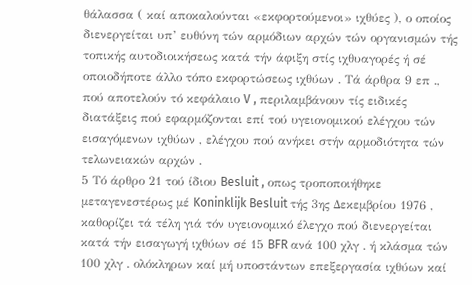θάλασσα ( καί αποκαλούνται «εκφορτούμενοι» ιχθύες ), ο οποίος διενεργείται υπ’ ευθύνη τών αρμόδιων αρχών τών οργανισμών τής τοπικής αυτοδιοικήσεως κατά τήν άφιξη στίς ιχθυαγορές ή σέ οποιοδήποτε άλλο τόπο εκφορτώσεως ιχθύων . Τά άρθρα 9 επ ., πού αποτελούν τό κεφάλαιο V , περιλαμβάνουν τίς ειδικές διατάξεις πού εφαρμόζονται επί τού υγειονομικού ελέγχου τών εισαγόμενων ιχθύων , ελέγχου πού ανήκει στήν αρμοδιότητα τών τελωνειακών αρχών .
5 Τό άρθρο 21 τού ίδιου Besluit , οπως τροποποιήθηκε μεταγενεστέρως μέ Koninklijk Besluit τής 3ης Δεκεμβρίου 1976 , καθορίζει τά τέλη γιά τόν υγειονομικό έλεγχο πού διενεργείται κατά τήν εισαγωγή ιχθύων σέ 15 BFR ανά 100 χλγ . ή κλάσμα τών 100 χλγ . ολόκληρων καί μή υποστάντων επεξεργασία ιχθύων καί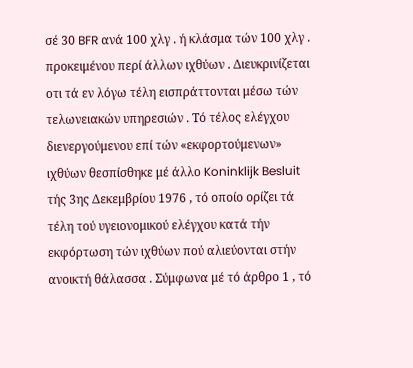σέ 30 BFR ανά 100 χλγ . ή κλάσμα τών 100 χλγ . προκειμένου περί άλλων ιχθύων . Διευκρινίζεται οτι τά εν λόγω τέλη εισπράττονται μέσω τών τελωνειακών υπηρεσιών . Τό τέλος ελέγχου διενεργούμενου επί τών «εκφορτούμενων» ιχθύων θεσπίσθηκε μέ άλλο Koninklijk Besluit τής 3ης Δεκεμβρίου 1976 , τό οποίο ορίζει τά τέλη τού υγειονομικού ελέγχου κατά τήν εκφόρτωση τών ιχθύων πού αλιεύονται στήν ανοικτή θάλασσα . Σύμφωνα μέ τό άρθρο 1 , τό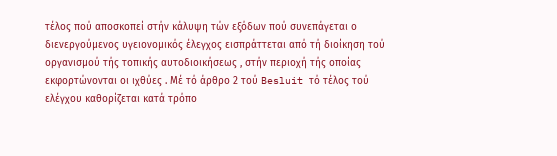τέλος πού αποσκοπεί στήν κάλυψη τών εξόδων πού συνεπάγεται ο διενεργούμενος υγειονομικός έλεγχος εισπράττεται από τή διοίκηση τού οργανισμού τής τοπικής αυτοδιοικήσεως , στήν περιοχή τής οποίας εκφορτώνονται οι ιχθύες . Μέ τό άρθρο 2 τού Besluit τό τέλος τού ελέγχου καθορίζεται κατά τρόπο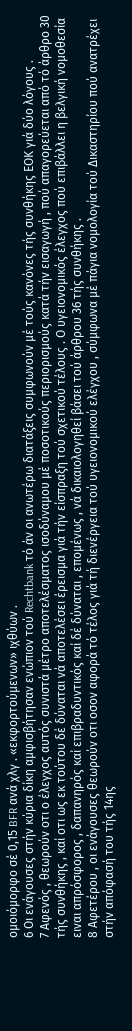ομοιόμορφο σέ 0,15 BFR ανά χλγ . «εκφορτούμενων» ιχθύων .
6 Οι ενάγουσες στήν κύρια δίκη αμφισβήτησαν ενώπιον τού Rechtbank τό άν οι ανωτέρω διατάξεις συμφωνούν μέ τούς κανόνες τής συνθήκης ΕΟΚ γιά δύο λόγους .
7 Αφενός , θεωρούν οτι ο έλεγχος αυτός συνιστά μέτρο αποτελέσματος ισοδύναμου μέ ποσοτικούς περιορισμούς κατά τήν εισαγωγή , πού απαγορεύεται από τό άρθρο 30 τής συνθήκης , καί οτι ως εκ τούτου δέ δύναται νά αποτελέσει έρεισμα γιά τήν είσπραξη τού σχετικού τέλους . Ο υγειονομικός έλεγχος πού επιβάλλει η βελγική νομοθεσία ειναι απρόσφορος , δαπανηρός καί επιβραδυντικός καί δέ δύναται , επομένως , νά δικαιολογηθεί βάσει τού άρθρου 36 τής συνθήκης .
8 Αφετέρου , οι ενάγουσες θεωρούν οτι οσον αφορά τό τέλος γιά τή διενέργεια τού υγειονομικού ελέγχου , σύμφωνα μέ πάγια νομολογία τού Δικαστηρίου πού ανατρέχει στήν απόφασή του τής 14ης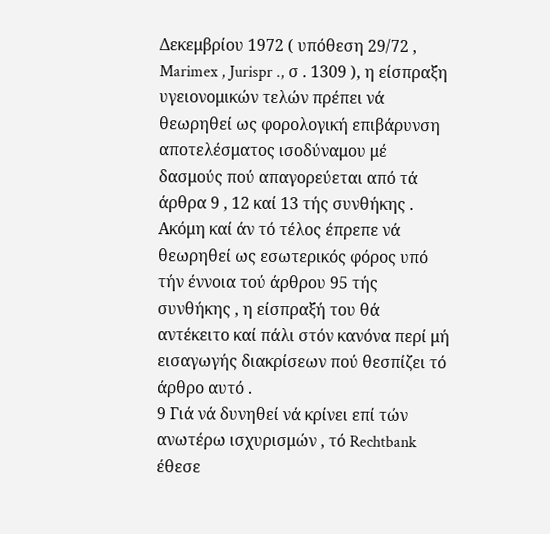Δεκεμβρίου 1972 ( υπόθεση 29/72 , Marimex , Jurispr ., σ . 1309 ), η είσπραξη υγειονομικών τελών πρέπει νά θεωρηθεί ως φορολογική επιβάρυνση αποτελέσματος ισοδύναμου μέ δασμούς πού απαγορεύεται από τά άρθρα 9 , 12 καί 13 τής συνθήκης . Ακόμη καί άν τό τέλος έπρεπε νά θεωρηθεί ως εσωτερικός φόρος υπό τήν έννοια τού άρθρου 95 τής συνθήκης , η είσπραξή του θά αντέκειτο καί πάλι στόν κανόνα περί μή εισαγωγής διακρίσεων πού θεσπίζει τό άρθρο αυτό .
9 Γιά νά δυνηθεί νά κρίνει επί τών ανωτέρω ισχυρισμών , τό Rechtbank έθεσε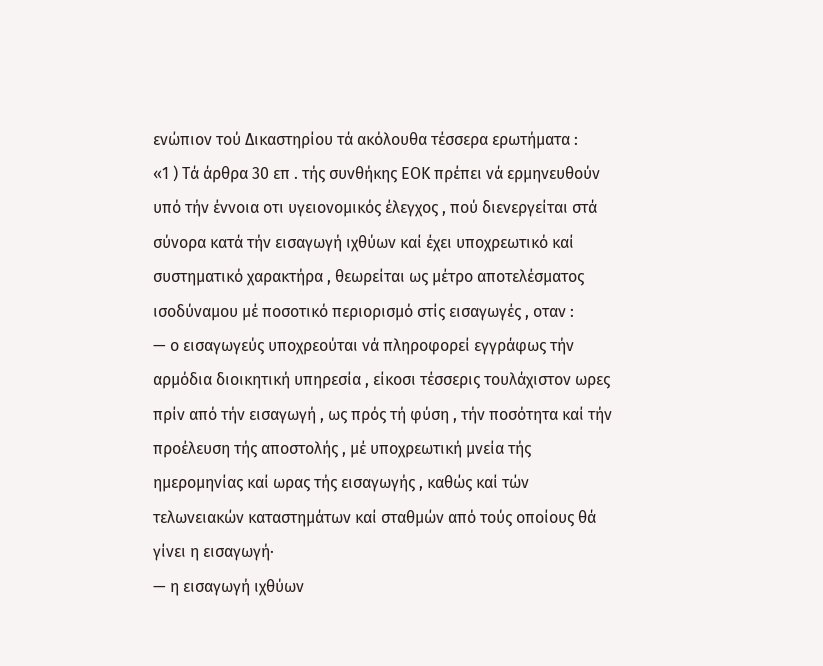ενώπιον τού Δικαστηρίου τά ακόλουθα τέσσερα ερωτήματα :
«1 ) Τά άρθρα 30 επ . τής συνθήκης ΕΟΚ πρέπει νά ερμηνευθούν υπό τήν έννοια οτι υγειονομικός έλεγχος , πού διενεργείται στά σύνορα κατά τήν εισαγωγή ιχθύων καί έχει υποχρεωτικό καί συστηματικό χαρακτήρα , θεωρείται ως μέτρο αποτελέσματος ισοδύναμου μέ ποσοτικό περιορισμό στίς εισαγωγές , οταν :
— ο εισαγωγεύς υποχρεούται νά πληροφορεί εγγράφως τήν αρμόδια διοικητική υπηρεσία , είκοσι τέσσερις τουλάχιστον ωρες πρίν από τήν εισαγωγή , ως πρός τή φύση , τήν ποσότητα καί τήν προέλευση τής αποστολής , μέ υποχρεωτική μνεία τής ημερομηνίας καί ωρας τής εισαγωγής , καθώς καί τών τελωνειακών καταστημάτων καί σταθμών από τούς οποίους θά γίνει η εισαγωγή·
— η εισαγωγή ιχθύων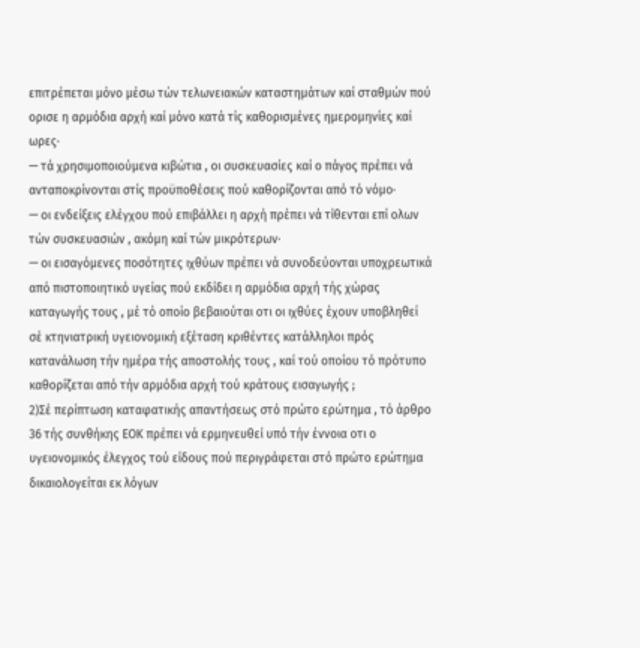επιτρέπεται μόνο μέσω τών τελωνειακών καταστημάτων καί σταθμών πού ορισε η αρμόδια αρχή καί μόνο κατά τίς καθορισμένες ημερομηνίες καί ωρες·
— τά χρησιμοποιούμενα κιβώτια , οι συσκευασίες καί ο πάγος πρέπει νά ανταποκρίνονται στίς προϋποθέσεις πού καθορίζονται από τό νόμο·
— οι ενδείξεις ελέγχου πού επιβάλλει η αρχή πρέπει νά τίθενται επί ολων τών συσκευασιών , ακόμη καί τών μικρότερων·
— οι εισαγόμενες ποσότητες ιχθύων πρέπει νά συνοδεύονται υποχρεωτικά από πιστοποιητικό υγείας πού εκδίδει η αρμόδια αρχή τής χώρας καταγωγής τους , μέ τό οποίο βεβαιούται οτι οι ιχθύες έχουν υποβληθεί σέ κτηνιατρική υγειονομική εξέταση κριθέντες κατάλληλοι πρός κατανάλωση τήν ημέρα τής αποστολής τους , καί τού οποίου τό πρότυπο καθορίζεται από τήν αρμόδια αρχή τού κράτους εισαγωγής ;
2)Σέ περίπτωση καταφατικής απαντήσεως στό πρώτο ερώτημα , τό άρθρο 36 τής συνθήκης ΕΟΚ πρέπει νά ερμηνευθεί υπό τήν έννοια οτι ο υγειονομικός έλεγχος τού είδους πού περιγράφεται στό πρώτο ερώτημα δικαιολογείται εκ λόγων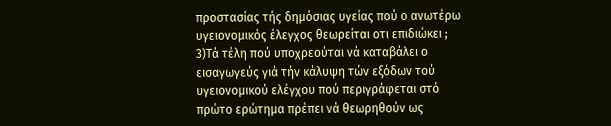προστασίας τής δημόσιας υγείας πού ο ανωτέρω υγειονομικός έλεγχος θεωρείται οτι επιδιώκει ;
3)Τά τέλη πού υποχρεούται νά καταβάλει ο εισαγωγεύς γιά τήν κάλυψη τών εξόδων τού υγειονομικού ελέγχου πού περιγράφεται στό πρώτο ερώτημα πρέπει νά θεωρηθούν ως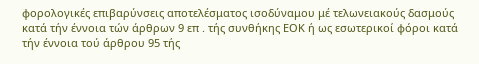φορολογικές επιβαρύνσεις αποτελέσματος ισοδύναμου μέ τελωνειακούς δασμούς κατά τήν έννοια τών άρθρων 9 επ . τής συνθήκης ΕΟΚ ή ως εσωτερικοί φόροι κατά τήν έννοια τού άρθρου 95 τής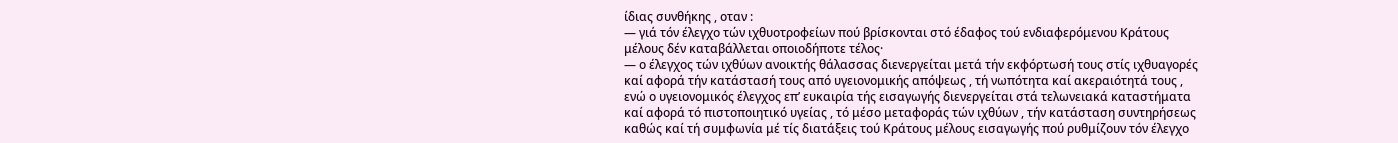ίδιας συνθήκης , οταν :
— γιά τόν έλεγχο τών ιχθυοτροφείων πού βρίσκονται στό έδαφος τού ενδιαφερόμενου Κράτους μέλους δέν καταβάλλεται οποιοδήποτε τέλος·
— ο έλεγχος τών ιχθύων ανοικτής θάλασσας διενεργείται μετά τήν εκφόρτωσή τους στίς ιχθυαγορές καί αφορά τήν κατάστασή τους από υγειονομικής απόψεως , τή νωπότητα καί ακεραιότητά τους , ενώ ο υγειονομικός έλεγχος επ’ ευκαιρία τής εισαγωγής διενεργείται στά τελωνειακά καταστήματα καί αφορά τό πιστοποιητικό υγείας , τό μέσο μεταφοράς τών ιχθύων , τήν κατάσταση συντηρήσεως καθώς καί τή συμφωνία μέ τίς διατάξεις τού Κράτους μέλους εισαγωγής πού ρυθμίζουν τόν έλεγχο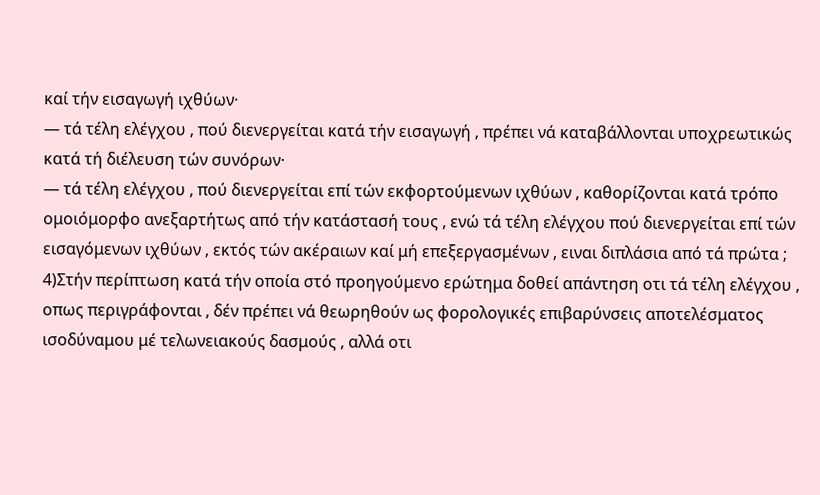καί τήν εισαγωγή ιχθύων·
— τά τέλη ελέγχου , πού διενεργείται κατά τήν εισαγωγή , πρέπει νά καταβάλλονται υποχρεωτικώς κατά τή διέλευση τών συνόρων·
— τά τέλη ελέγχου , πού διενεργείται επί τών εκφορτούμενων ιχθύων , καθορίζονται κατά τρόπο ομοιόμορφο ανεξαρτήτως από τήν κατάστασή τους , ενώ τά τέλη ελέγχου πού διενεργείται επί τών εισαγόμενων ιχθύων , εκτός τών ακέραιων καί μή επεξεργασμένων , ειναι διπλάσια από τά πρώτα ;
4)Στήν περίπτωση κατά τήν οποία στό προηγούμενο ερώτημα δοθεί απάντηση οτι τά τέλη ελέγχου , οπως περιγράφονται , δέν πρέπει νά θεωρηθούν ως φορολογικές επιβαρύνσεις αποτελέσματος ισοδύναμου μέ τελωνειακούς δασμούς , αλλά οτι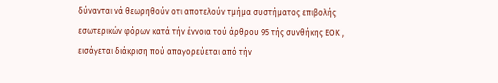δύνανται νά θεωρηθούν οτι αποτελούν τμήμα συστήματος επιβολής εσωτερικών φόρων κατά τήν έννοια τού άρθρου 95 τής συνθήκης ΕΟΚ , εισάγεται διάκριση πού απαγορεύεται από τήν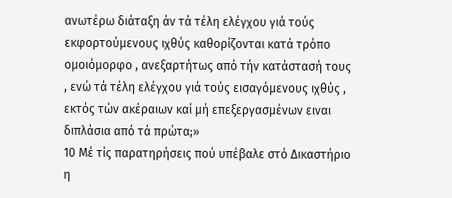ανωτέρω διάταξη άν τά τέλη ελέγχου γιά τούς εκφορτούμενους ιχθύς καθορίζονται κατά τρόπο ομοιόμορφο , ανεξαρτήτως από τήν κατάστασή τους , ενώ τά τέλη ελέγχου γιά τούς εισαγόμενους ιχθύς , εκτός τών ακέραιων καί μή επεξεργασμένων ειναι διπλάσια από τά πρώτα;»
10 Μέ τίς παρατηρήσεις πού υπέβαλε στό Δικαστήριο η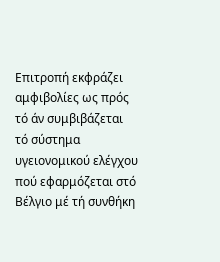Επιτροπή εκφράζει αμφιβολίες ως πρός τό άν συμβιβάζεται τό σύστημα υγειονομικού ελέγχου πού εφαρμόζεται στό Βέλγιο μέ τή συνθήκη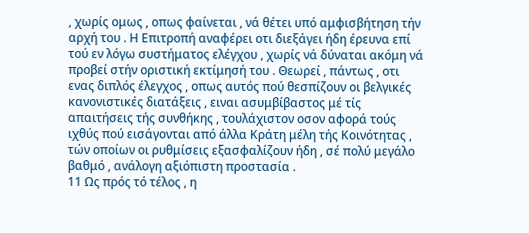, χωρίς ομως , οπως φαίνεται , νά θέτει υπό αμφισβήτηση τήν αρχή του . Η Επιτροπή αναφέρει οτι διεξάγει ήδη έρευνα επί τού εν λόγω συστήματος ελέγχου , χωρίς νά δύναται ακόμη νά προβεί στήν οριστική εκτίμησή του . Θεωρεί , πάντως , οτι ενας διπλός έλεγχος , οπως αυτός πού θεσπίζουν οι βελγικές κανονιστικές διατάξεις , ειναι ασυμβίβαστος μέ τίς απαιτήσεις τής συνθήκης , τουλάχιστον οσον αφορά τούς ιχθύς πού εισάγονται από άλλα Κράτη μέλη τής Κοινότητας , τών οποίων οι ρυθμίσεις εξασφαλίζουν ήδη , σέ πολύ μεγάλο βαθμό , ανάλογη αξιόπιστη προστασία .
11 Ως πρός τό τέλος , η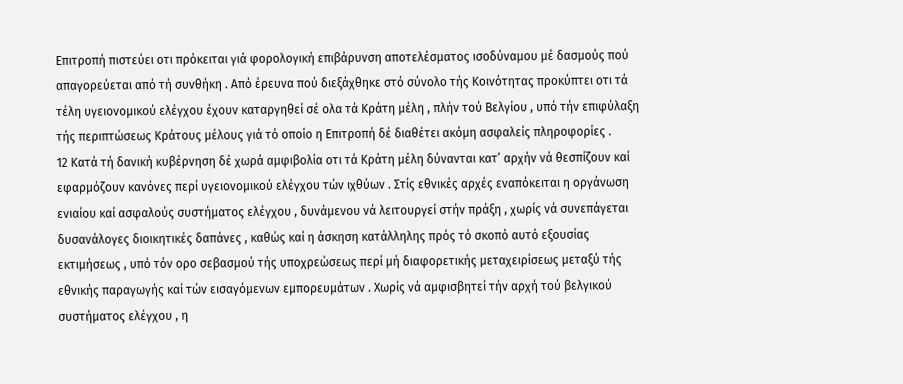Επιτροπή πιστεύει οτι πρόκειται γιά φορολογική επιβάρυνση αποτελέσματος ισοδύναμου μέ δασμούς πού απαγορεύεται από τή συνθήκη . Από έρευνα πού διεξάχθηκε στό σύνολο τής Κοινότητας προκύπτει οτι τά τέλη υγειονομικού ελέγχου έχουν καταργηθεί σέ ολα τά Κράτη μέλη , πλήν τού Βελγίου , υπό τήν επιφύλαξη τής περιπτώσεως Κράτους μέλους γιά τό οποίο η Επιτροπή δέ διαθέτει ακόμη ασφαλείς πληροφορίες .
12 Κατά τή δανική κυβέρνηση δέ χωρά αμφιβολία οτι τά Κράτη μέλη δύνανται κατ’ αρχήν νά θεσπίζουν καί εφαρμόζουν κανόνες περί υγειονομικού ελέγχου τών ιχθύων . Στίς εθνικές αρχές εναπόκειται η οργάνωση ενιαίου καί ασφαλούς συστήματος ελέγχου , δυνάμενου νά λειτουργεί στήν πράξη , χωρίς νά συνεπάγεται δυσανάλογες διοικητικές δαπάνες , καθώς καί η άσκηση κατάλληλης πρός τό σκοπό αυτό εξουσίας εκτιμήσεως , υπό τόν ορο σεβασμού τής υποχρεώσεως περί μή διαφορετικής μεταχειρίσεως μεταξύ τής εθνικής παραγωγής καί τών εισαγόμενων εμπορευμάτων . Χωρίς νά αμφισβητεί τήν αρχή τού βελγικού συστήματος ελέγχου , η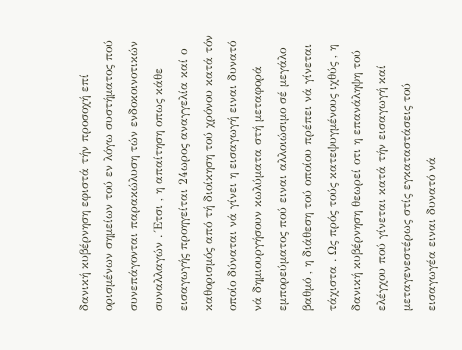δανική κυβέρνηση εφιστά τήν προσοχή επί ορισμένων σημείων τού εν λόγω συστήματος πού συνεπάγονται παρακώλυση τών ενδοκοινοτικών συναλλαγών . Έτσι , η απαίτηση οπως κάθε εισαγωγής προηγείται 24ωρος αναγγελία καί ο καθορισμός από τή διοίκηση τού χρόνου κατά τόν οποίο δύναται νά γίνει η εισαγωγή ειναι δυνατό νά δημιουργήσουν κωλύματα στή μεταφορά εμπορεύματος πού ειναι αλλοιώσιμο σέ μεγάλο βαθμό , η διάθεση τού οποίου πρέπει νά γίνεται τάχιστα . Ως πρός τούς κατεψυγμένους ιχθύς , η δανική κυβέρνηση θεωρεί οτι η επανάληψη τού ελέγχου πού γίνεται κατά τήν εισαγωγή καί μεταγενεστέρως στίς εγκαταστάσεις τού εισαγωγέα ειναι δυνατό νά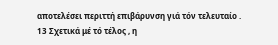αποτελέσει περιττή επιβάρυνση γιά τόν τελευταίο .
13 Σχετικά μέ τό τέλος , η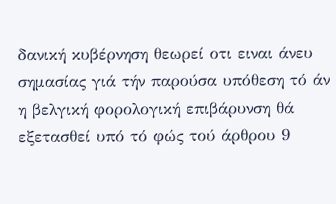δανική κυβέρνηση θεωρεί οτι ειναι άνευ σημασίας γιά τήν παρούσα υπόθεση τό άν η βελγική φορολογική επιβάρυνση θά εξετασθεί υπό τό φώς τού άρθρου 9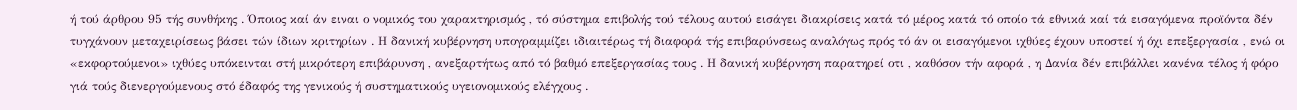ή τού άρθρου 95 τής συνθήκης . Όποιος καί άν ειναι ο νομικός του χαρακτηρισμός , τό σύστημα επιβολής τού τέλους αυτού εισάγει διακρίσεις κατά τό μέρος κατά τό οποίο τά εθνικά καί τά εισαγόμενα προϊόντα δέν τυγχάνουν μεταχειρίσεως βάσει τών ίδιων κριτηρίων . Η δανική κυβέρνηση υπογραμμίζει ιδιαιτέρως τή διαφορά τής επιβαρύνσεως αναλόγως πρός τό άν οι εισαγόμενοι ιχθύες έχουν υποστεί ή όχι επεξεργασία , ενώ οι «εκφορτούμενοι» ιχθύες υπόκεινται στή μικρότερη επιβάρυνση , ανεξαρτήτως από τό βαθμό επεξεργασίας τους . Η δανική κυβέρνηση παρατηρεί οτι , καθόσον τήν αφορά , η Δανία δέν επιβάλλει κανένα τέλος ή φόρο γιά τούς διενεργούμενους στό έδαφός της γενικούς ή συστηματικούς υγειονομικούς ελέγχους .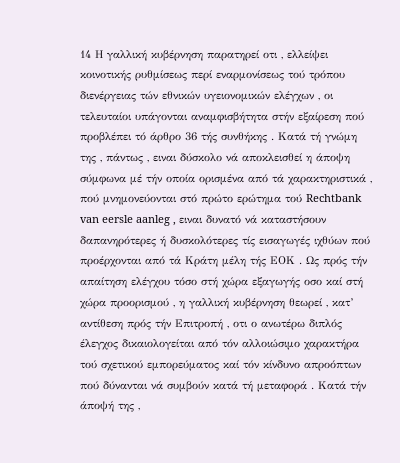14 Η γαλλική κυβέρνηση παρατηρεί οτι , ελλείψει κοινοτικής ρυθμίσεως περί εναρμονίσεως τού τρόπου διενέργειας τών εθνικών υγειονομικών ελέγχων , οι τελευταίοι υπάγονται αναμφισβήτητα στήν εξαίρεση πού προβλέπει τό άρθρο 36 τής συνθήκης . Κατά τή γνώμη της , πάντως , ειναι δύσκολο νά αποκλεισθεί η άποψη σύμφωνα μέ τήν οποία ορισμένα από τά χαρακτηριστικά , πού μνημονεύονται στό πρώτο ερώτημα τού Rechtbank van eersle aanleg , ειναι δυνατό νά καταστήσουν δαπανηρότερες ή δυσκολότερες τίς εισαγωγές ιχθύων πού προέρχονται από τά Κράτη μέλη τής ΕΟΚ . Ως πρός τήν απαίτηση ελέγχου τόσο στή χώρα εξαγωγής οσο καί στή χώρα προορισμού , η γαλλική κυβέρνηση θεωρεί , κατ’ αντίθεση πρός τήν Επιτροπή , οτι ο ανωτέρω διπλός έλεγχος δικαιολογείται από τόν αλλοιώσιμο χαρακτήρα τού σχετικού εμπορεύματος καί τόν κίνδυνο απροόπτων πού δύνανται νά συμβούν κατά τή μεταφορά . Κατά τήν άποψή της ,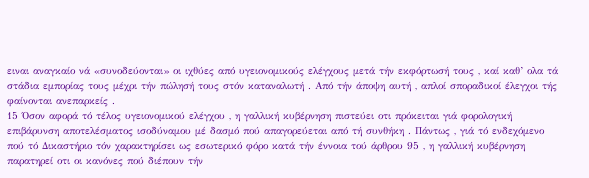ειναι αναγκαίο νά «συνοδεύονται» οι ιχθύες από υγειονομικούς ελέγχους μετά τήν εκφόρτωσή τους , καί καθ’ ολα τά στάδια εμπορίας τους μέχρι τήν πώλησή τους στόν καταναλωτή . Από τήν άποψη αυτή , απλοί σποραδικοί έλεγχοι τής φαίνονται ανεπαρκείς .
15 Όσον αφορά τό τέλος υγειονομικού ελέγχου , η γαλλική κυβέρνηση πιστεύει οτι πρόκειται γιά φορολογική επιβάρυνση αποτελέσματος ισοδύναμου μέ δασμό πού απαγορεύεται από τή συνθήκη . Πάντως , γιά τό ενδεχόμενο πού τό Δικαστήριο τόν χαρακτηρίσει ως εσωτερικό φόρο κατά τήν έννοια τού άρθρου 95 , η γαλλική κυβέρνηση παρατηρεί οτι οι κανόνες πού διέπουν τήν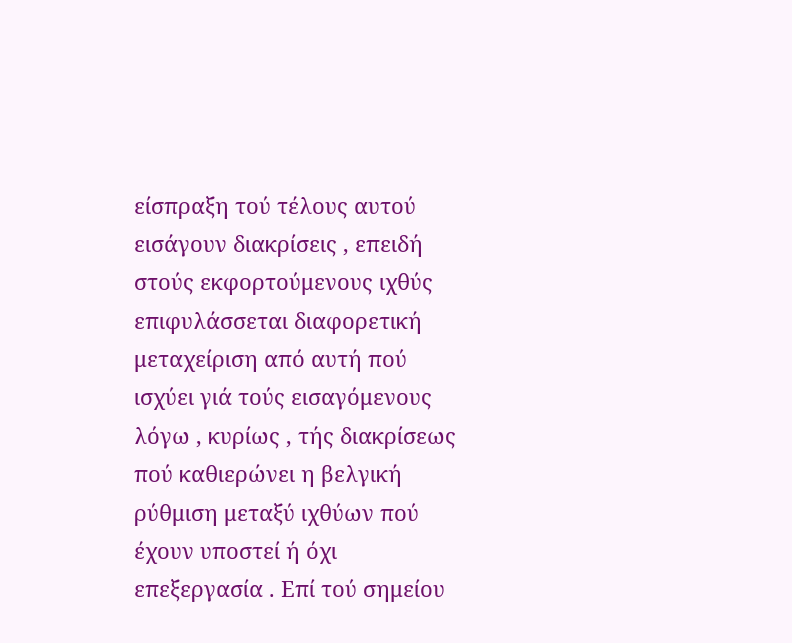είσπραξη τού τέλους αυτού εισάγουν διακρίσεις , επειδή στούς εκφορτούμενους ιχθύς επιφυλάσσεται διαφορετική μεταχείριση από αυτή πού ισχύει γιά τούς εισαγόμενους λόγω , κυρίως , τής διακρίσεως πού καθιερώνει η βελγική ρύθμιση μεταξύ ιχθύων πού έχουν υποστεί ή όχι επεξεργασία . Επί τού σημείου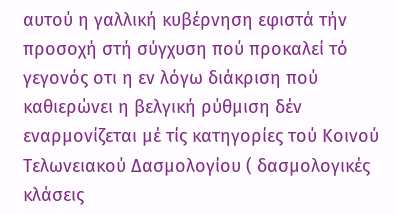αυτού η γαλλική κυβέρνηση εφιστά τήν προσοχή στή σύγχυση πού προκαλεί τό γεγονός οτι η εν λόγω διάκριση πού καθιερώνει η βελγική ρύθμιση δέν εναρμονίζεται μέ τίς κατηγορίες τού Κοινού Τελωνειακού Δασμολογίου ( δασμολογικές κλάσεις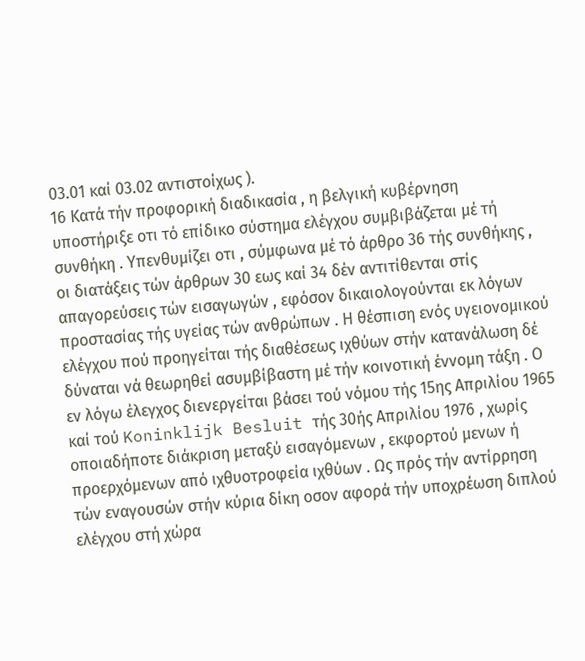03.01 καί 03.02 αντιστοίχως ).
16 Κατά τήν προφορική διαδικασία , η βελγική κυβέρνηση υποστήριξε οτι τό επίδικο σύστημα ελέγχου συμβιβάζεται μέ τή συνθήκη . Υπενθυμίζει οτι , σύμφωνα μέ τό άρθρο 36 τής συνθήκης , οι διατάξεις τών άρθρων 30 εως καί 34 δέν αντιτίθενται στίς απαγορεύσεις τών εισαγωγών , εφόσον δικαιολογούνται εκ λόγων προστασίας τής υγείας τών ανθρώπων . Η θέσπιση ενός υγειονομικού ελέγχου πού προηγείται τής διαθέσεως ιχθύων στήν κατανάλωση δέ δύναται νά θεωρηθεί ασυμβίβαστη μέ τήν κοινοτική έννομη τάξη . Ο εν λόγω έλεγχος διενεργείται βάσει τού νόμου τής 15ης Απριλίου 1965 καί τού Koninklijk Besluit τής 30ής Απριλίου 1976 , χωρίς οποιαδήποτε διάκριση μεταξύ εισαγόμενων , εκφορτού μενων ή προερχόμενων από ιχθυοτροφεία ιχθύων . Ως πρός τήν αντίρρηση τών εναγουσών στήν κύρια δίκη οσον αφορά τήν υποχρέωση διπλού ελέγχου στή χώρα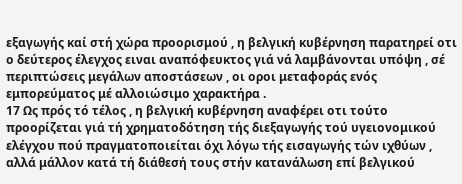εξαγωγής καί στή χώρα προορισμού , η βελγική κυβέρνηση παρατηρεί οτι ο δεύτερος έλεγχος ειναι αναπόφευκτος γιά νά λαμβάνονται υπόψη , σέ περιπτώσεις μεγάλων αποστάσεων , οι οροι μεταφοράς ενός εμπορεύματος μέ αλλοιώσιμο χαρακτήρα .
17 Ως πρός τό τέλος , η βελγική κυβέρνηση αναφέρει οτι τούτο προορίζεται γιά τή χρηματοδότηση τής διεξαγωγής τού υγειονομικού ελέγχου πού πραγματοποιείται όχι λόγω τής εισαγωγής τών ιχθύων , αλλά μάλλον κατά τή διάθεσή τους στήν κατανάλωση επί βελγικού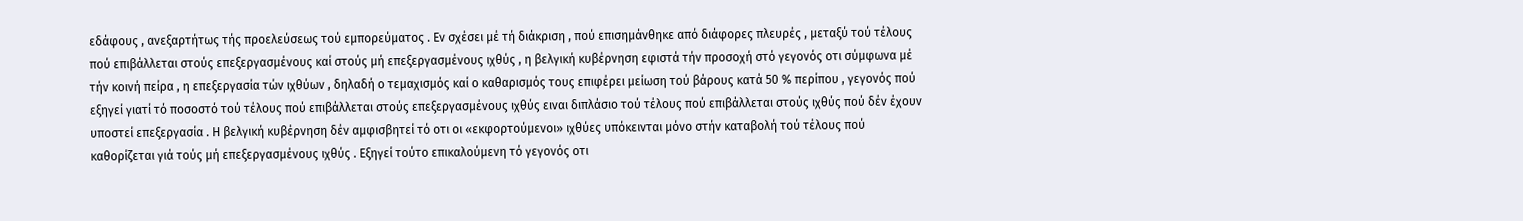εδάφους , ανεξαρτήτως τής προελεύσεως τού εμπορεύματος . Εν σχέσει μέ τή διάκριση , πού επισημάνθηκε από διάφορες πλευρές , μεταξύ τού τέλους πού επιβάλλεται στούς επεξεργασμένους καί στούς μή επεξεργασμένους ιχθύς , η βελγική κυβέρνηση εφιστά τήν προσοχή στό γεγονός οτι σύμφωνα μέ τήν κοινή πείρα , η επεξεργασία τών ιχθύων , δηλαδή ο τεμαχισμός καί ο καθαρισμός τους επιφέρει μείωση τού βάρους κατά 50 % περίπου , γεγονός πού εξηγεί γιατί τό ποσοστό τού τέλους πού επιβάλλεται στούς επεξεργασμένους ιχθύς ειναι διπλάσιο τού τέλους πού επιβάλλεται στούς ιχθύς πού δέν έχουν υποστεί επεξεργασία . Η βελγική κυβέρνηση δέν αμφισβητεί τό οτι οι «εκφορτούμενοι» ιχθύες υπόκεινται μόνο στήν καταβολή τού τέλους πού καθορίζεται γιά τούς μή επεξεργασμένους ιχθύς . Εξηγεί τούτο επικαλούμενη τό γεγονός οτι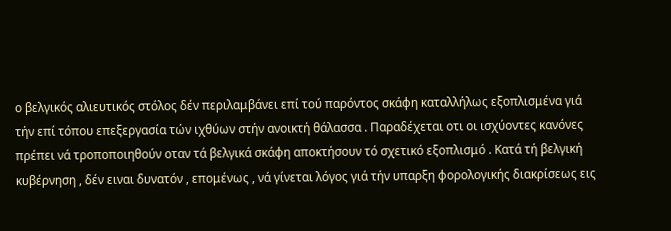ο βελγικός αλιευτικός στόλος δέν περιλαμβάνει επί τού παρόντος σκάφη καταλλήλως εξοπλισμένα γιά τήν επί τόπου επεξεργασία τών ιχθύων στήν ανοικτή θάλασσα . Παραδέχεται οτι οι ισχύοντες κανόνες πρέπει νά τροποποιηθούν οταν τά βελγικά σκάφη αποκτήσουν τό σχετικό εξοπλισμό . Κατά τή βελγική κυβέρνηση , δέν ειναι δυνατόν , επομένως , νά γίνεται λόγος γιά τήν υπαρξη φορολογικής διακρίσεως εις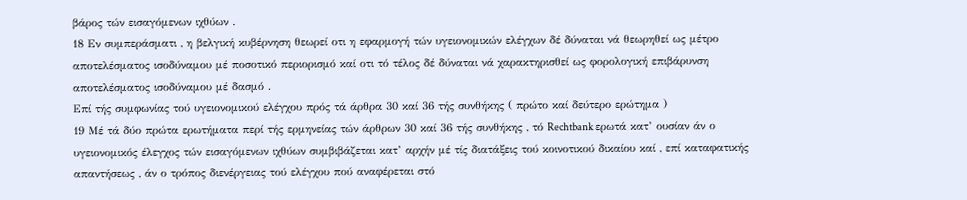βάρος τών εισαγόμενων ιχθύων .
18 Εν συμπεράσματι , η βελγική κυβέρνηση θεωρεί οτι η εφαρμογή τών υγειονομικών ελέγχων δέ δύναται νά θεωρηθεί ως μέτρο αποτελέσματος ισοδύναμου μέ ποσοτικό περιορισμό καί οτι τό τέλος δέ δύναται νά χαρακτηρισθεί ως φορολογική επιβάρυνση αποτελέσματος ισοδύναμου μέ δασμό .
Επί τής συμφωνίας τού υγειονομικού ελέγχου πρός τά άρθρα 30 καί 36 τής συνθήκης ( πρώτο καί δεύτερο ερώτημα )
19 Μέ τά δύο πρώτα ερωτήματα περί τής ερμηνείας τών άρθρων 30 καί 36 τής συνθήκης , τό Rechtbank ερωτά κατ’ ουσίαν άν ο υγειονομικός έλεγχος τών εισαγόμενων ιχθύων συμβιβάζεται κατ’ αρχήν μέ τίς διατάξεις τού κοινοτικού δικαίου καί , επί καταφατικής απαντήσεως , άν ο τρόπος διενέργειας τού ελέγχου πού αναφέρεται στό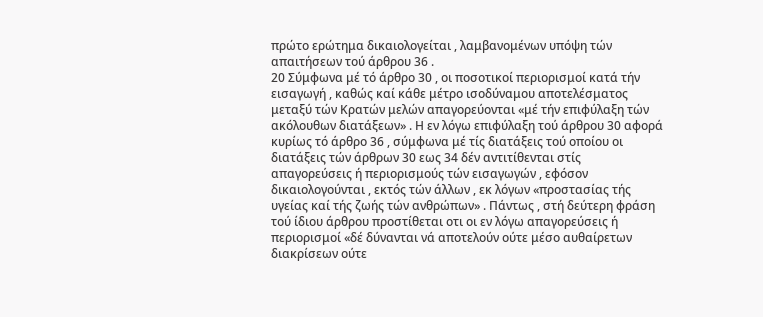πρώτο ερώτημα δικαιολογείται , λαμβανομένων υπόψη τών απαιτήσεων τού άρθρου 36 .
20 Σύμφωνα μέ τό άρθρο 30 , οι ποσοτικοί περιορισμοί κατά τήν εισαγωγή , καθώς καί κάθε μέτρο ισοδύναμου αποτελέσματος μεταξύ τών Κρατών μελών απαγορεύονται «μέ τήν επιφύλαξη τών ακόλουθων διατάξεων» . Η εν λόγω επιφύλαξη τού άρθρου 30 αφορά κυρίως τό άρθρο 36 , σύμφωνα μέ τίς διατάξεις τού οποίου οι διατάξεις τών άρθρων 30 εως 34 δέν αντιτίθενται στίς απαγορεύσεις ή περιορισμούς τών εισαγωγών , εφόσον δικαιολογούνται , εκτός τών άλλων , εκ λόγων «προστασίας τής υγείας καί τής ζωής τών ανθρώπων» . Πάντως , στή δεύτερη φράση τού ίδιου άρθρου προστίθεται οτι οι εν λόγω απαγορεύσεις ή περιορισμοί «δέ δύνανται νά αποτελούν ούτε μέσο αυθαίρετων διακρίσεων ούτε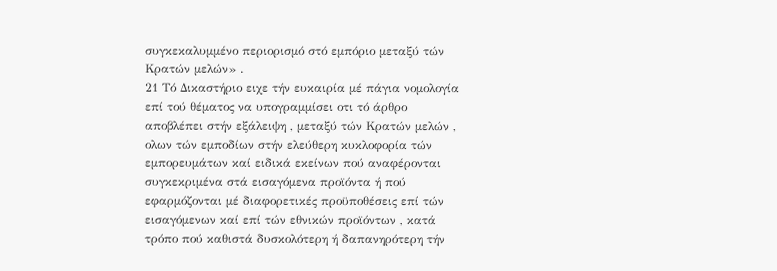συγκεκαλυμμένο περιορισμό στό εμπόριο μεταξύ τών Κρατών μελών» .
21 Τό Δικαστήριο ειχε τήν ευκαιρία μέ πάγια νομολογία επί τού θέματος να υπογραμμίσει οτι τό άρθρο αποβλέπει στήν εξάλειψη , μεταξύ τών Κρατών μελών , ολων τών εμποδίων στήν ελεύθερη κυκλοφορία τών εμπορευμάτων καί ειδικά εκείνων πού αναφέρονται συγκεκριμένα στά εισαγόμενα προϊόντα ή πού εφαρμόζονται μέ διαφορετικές προϋποθέσεις επί τών εισαγόμενων καί επί τών εθνικών προϊόντων , κατά τρόπο πού καθιστά δυσκολότερη ή δαπανηρότερη τήν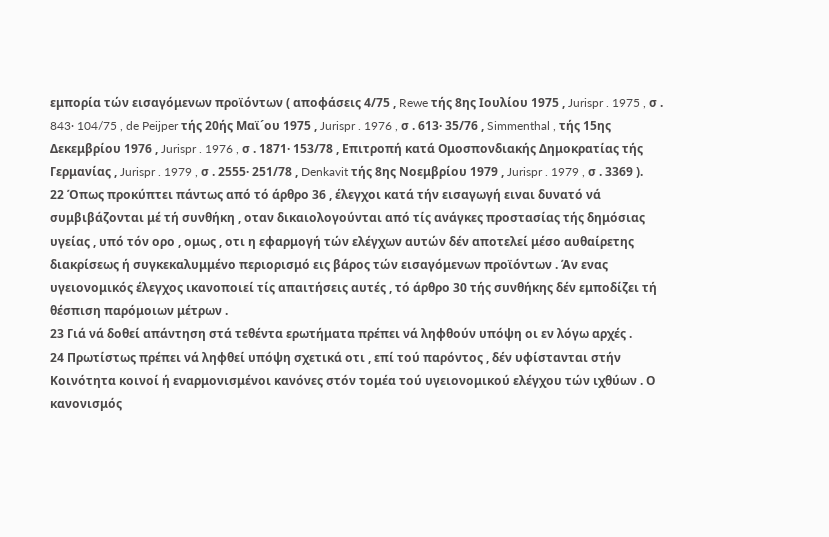εμπορία τών εισαγόμενων προϊόντων ( αποφάσεις 4/75 , Rewe τής 8ης Ιουλίου 1975 , Jurispr . 1975 , σ . 843· 104/75 , de Peijper τής 20ής Μαϊ´ου 1975 , Jurispr . 1976 , σ . 613· 35/76 , Simmenthal , τής 15ης Δεκεμβρίου 1976 , Jurispr . 1976 , σ . 1871· 153/78 , Επιτροπή κατά Ομοσπονδιακής Δημοκρατίας τής Γερμανίας , Jurispr . 1979 , σ . 2555· 251/78 , Denkavit τής 8ης Νοεμβρίου 1979 , Jurispr . 1979 , σ . 3369 ).
22 Όπως προκύπτει πάντως από τό άρθρο 36 , έλεγχοι κατά τήν εισαγωγή ειναι δυνατό νά συμβιβάζονται μέ τή συνθήκη , οταν δικαιολογούνται από τίς ανάγκες προστασίας τής δημόσιας υγείας , υπό τόν ορο , ομως , οτι η εφαρμογή τών ελέγχων αυτών δέν αποτελεί μέσο αυθαίρετης διακρίσεως ή συγκεκαλυμμένο περιορισμό εις βάρος τών εισαγόμενων προϊόντων . Άν ενας υγειονομικός έλεγχος ικανοποιεί τίς απαιτήσεις αυτές , τό άρθρο 30 τής συνθήκης δέν εμποδίζει τή θέσπιση παρόμοιων μέτρων .
23 Γιά νά δοθεί απάντηση στά τεθέντα ερωτήματα πρέπει νά ληφθούν υπόψη οι εν λόγω αρχές .
24 Πρωτίστως πρέπει νά ληφθεί υπόψη σχετικά οτι , επί τού παρόντος , δέν υφίστανται στήν Κοινότητα κοινοί ή εναρμονισμένοι κανόνες στόν τομέα τού υγειονομικού ελέγχου τών ιχθύων . Ο κανονισμός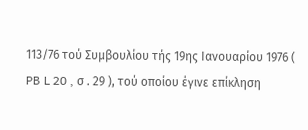113/76 τού Συμβουλίου τής 19ης Ιανουαρίου 1976 ( PB L 20 , σ . 29 ), τού οποίου έγινε επίκληση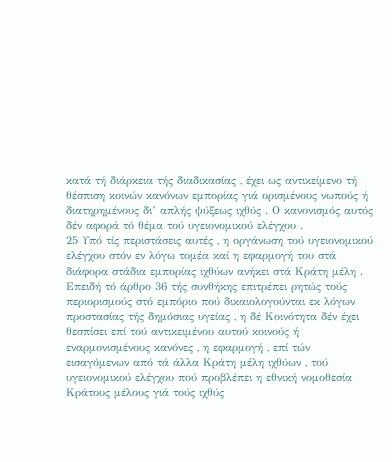κατά τή διάρκεια τής διαδικασίας , έχει ως αντικείμενο τή θέσπιση κοινών κανόνων εμπορίας γιά ορισμένους νωπούς ή διατηρημένους δι’ απλής ψύξεως ιχθύς . Ο κανονισμός αυτός δέν αφορά τό θέμα τού υγειονομικού ελέγχου .
25 Υπό τίς περιστάσεις αυτές , η οργάνωση τού υγειονομικού ελέγχου στόν εν λόγω τομέα καί η εφαρμογή του στά διάφορα στάδια εμπορίας ιχθύων ανήκει στά Κράτη μέλη . Επειδή τό άρθρο 36 τής συνθήκης επιτρέπει ρητώς τούς περιορισμούς στό εμπόριο πού δικαιολογούνται εκ λόγων προστασίας τής δημόσιας υγείας , η δέ Κοινότητα δέν έχει θεσπίσει επί τού αντικειμένου αυτού κοινούς ή εναρμονισμένους κανόνες , η εφαρμογή , επί τών εισαγόμενων από τά άλλα Κράτη μέλη ιχθύων , τού υγειονομικού ελέγχου πού προβλέπει η εθνική νομοθεσία Κράτους μέλους γιά τούς ιχθύς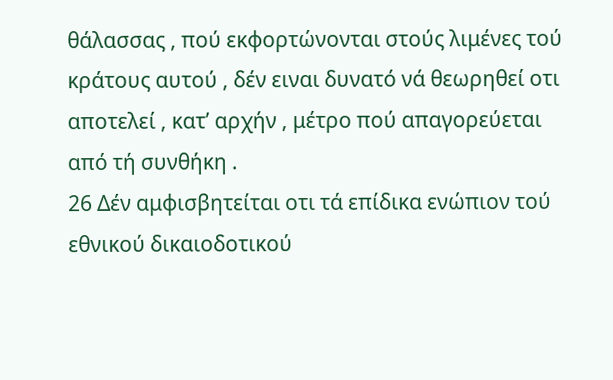θάλασσας , πού εκφορτώνονται στούς λιμένες τού κράτους αυτού , δέν ειναι δυνατό νά θεωρηθεί οτι αποτελεί , κατ’ αρχήν , μέτρο πού απαγορεύεται από τή συνθήκη .
26 Δέν αμφισβητείται οτι τά επίδικα ενώπιον τού εθνικού δικαιοδοτικού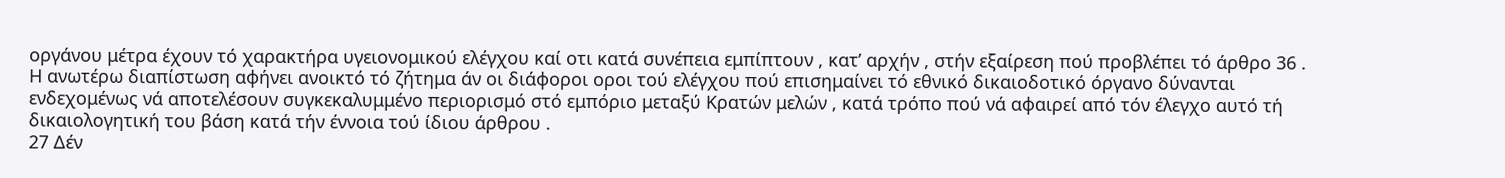οργάνου μέτρα έχουν τό χαρακτήρα υγειονομικού ελέγχου καί οτι κατά συνέπεια εμπίπτουν , κατ’ αρχήν , στήν εξαίρεση πού προβλέπει τό άρθρο 36 . Η ανωτέρω διαπίστωση αφήνει ανοικτό τό ζήτημα άν οι διάφοροι οροι τού ελέγχου πού επισημαίνει τό εθνικό δικαιοδοτικό όργανο δύνανται ενδεχομένως νά αποτελέσουν συγκεκαλυμμένο περιορισμό στό εμπόριο μεταξύ Κρατών μελών , κατά τρόπο πού νά αφαιρεί από τόν έλεγχο αυτό τή δικαιολογητική του βάση κατά τήν έννοια τού ίδιου άρθρου .
27 Δέν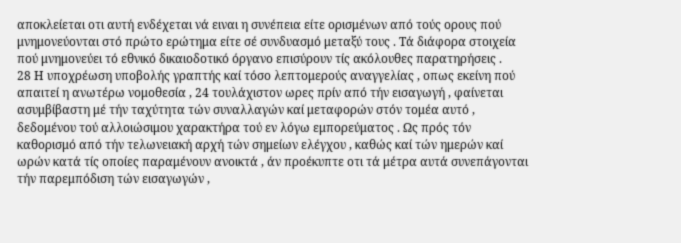αποκλείεται οτι αυτή ενδέχεται νά ειναι η συνέπεια είτε ορισμένων από τούς ορους πού μνημονεύονται στό πρώτο ερώτημα είτε σέ συνδυασμό μεταξύ τους . Τά διάφορα στοιχεία πού μνημονεύει τό εθνικό δικαιοδοτικό όργανο επισύρουν τίς ακόλουθες παρατηρήσεις .
28 Η υποχρέωση υποβολής γραπτής καί τόσο λεπτομερούς αναγγελίας , οπως εκείνη πού απαιτεί η ανωτέρω νομοθεσία , 24 τουλάχιστον ωρες πρίν από τήν εισαγωγή , φαίνεται ασυμβίβαστη μέ τήν ταχύτητα τών συναλλαγών καί μεταφορών στόν τομέα αυτό , δεδομένου τού αλλοιώσιμου χαρακτήρα τού εν λόγω εμπορεύματος . Ως πρός τόν καθορισμό από τήν τελωνειακή αρχή τών σημείων ελέγχου , καθώς καί τών ημερών καί ωρών κατά τίς οποίες παραμένουν ανοικτά , άν προέκυπτε οτι τά μέτρα αυτά συνεπάγονται τήν παρεμπόδιση τών εισαγωγών ,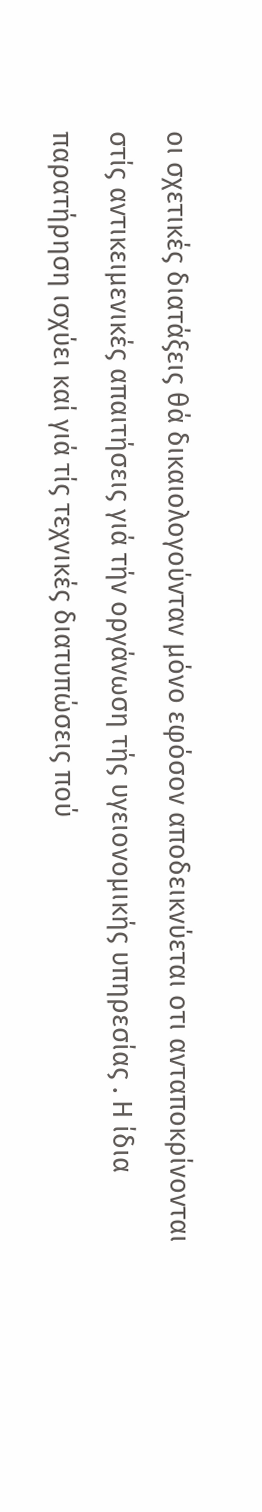οι σχετικές διατάξεις θά δικαιολογούνταν μόνο εφόσον αποδεικνύεται οτι ανταποκρίνονται στίς αντικειμενικές απαιτήσεις γιά τήν οργάνωση τής υγειονομικής υπηρεσίας . Η ίδια παρατήρηση ισχύει καί γιά τίς τεχνικές διατυπώσεις πού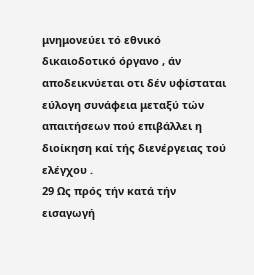μνημονεύει τό εθνικό δικαιοδοτικό όργανο , άν αποδεικνύεται οτι δέν υφίσταται εύλογη συνάφεια μεταξύ τών απαιτήσεων πού επιβάλλει η διοίκηση καί τής διενέργειας τού ελέγχου .
29 Ως πρός τήν κατά τήν εισαγωγή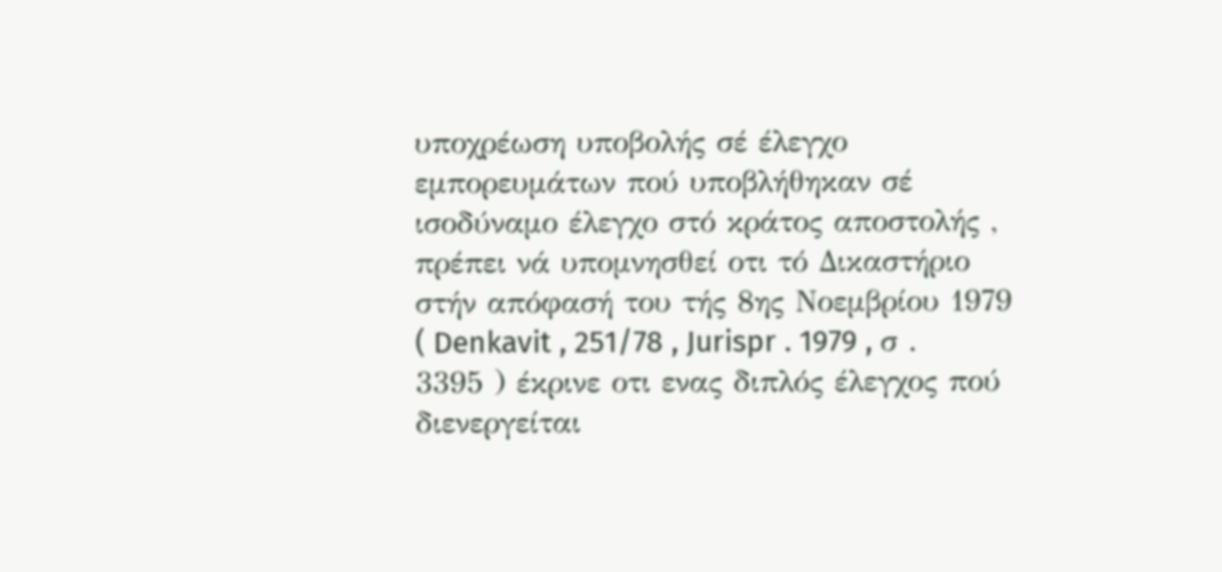υποχρέωση υποβολής σέ έλεγχο εμπορευμάτων πού υποβλήθηκαν σέ ισοδύναμο έλεγχο στό κράτος αποστολής , πρέπει νά υπομνησθεί οτι τό Δικαστήριο στήν απόφασή του τής 8ης Νοεμβρίου 1979 ( Denkavit , 251/78 , Jurispr . 1979 , σ . 3395 ) έκρινε οτι ενας διπλός έλεγχος πού διενεργείται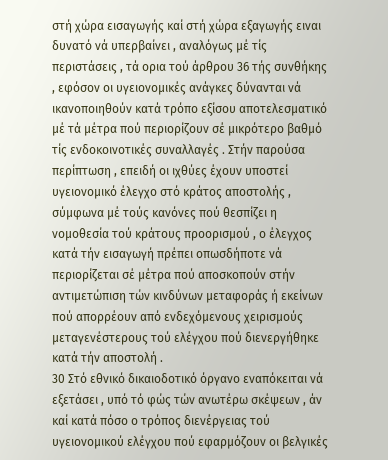στή χώρα εισαγωγής καί στή χώρα εξαγωγής ειναι δυνατό νά υπερβαίνει , αναλόγως μέ τίς περιστάσεις , τά ορια τού άρθρου 36 τής συνθήκης , εφόσον οι υγειονομικές ανάγκες δύνανται νά ικανοποιηθούν κατά τρόπο εξίσου αποτελεσματικό μέ τά μέτρα πού περιορίζουν σέ μικρότερο βαθμό τίς ενδοκοινοτικές συναλλαγές . Στήν παρούσα περίπτωση , επειδή οι ιχθύες έχουν υποστεί υγειονομικό έλεγχο στό κράτος αποστολής , σύμφωνα μέ τούς κανόνες πού θεσπίζει η νομοθεσία τού κράτους προορισμού , ο έλεγχος κατά τήν εισαγωγή πρέπει οπωσδήποτε νά περιορίζεται σέ μέτρα πού αποσκοπούν στήν αντιμετώπιση τών κινδύνων μεταφοράς ή εκείνων πού απορρέουν από ενδεχόμενους χειρισμούς μεταγενέστερους τού ελέγχου πού διενεργήθηκε κατά τήν αποστολή .
30 Στό εθνικό δικαιοδοτικό όργανο εναπόκειται νά εξετάσει , υπό τό φώς τών ανωτέρω σκέψεων , άν καί κατά πόσο ο τρόπος διενέργειας τού υγειονομικού ελέγχου πού εφαρμόζουν οι βελγικές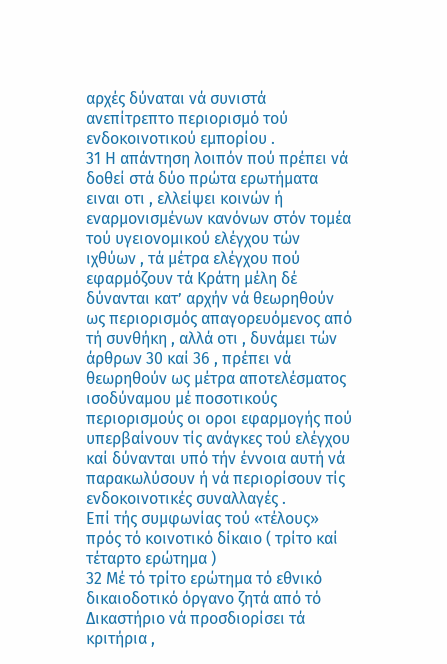αρχές δύναται νά συνιστά ανεπίτρεπτο περιορισμό τού ενδοκοινοτικού εμπορίου .
31 Η απάντηση λοιπόν πού πρέπει νά δοθεί στά δύο πρώτα ερωτήματα ειναι οτι , ελλείψει κοινών ή εναρμονισμένων κανόνων στόν τομέα τού υγειονομικού ελέγχου τών ιχθύων , τά μέτρα ελέγχου πού εφαρμόζουν τά Κράτη μέλη δέ δύνανται κατ’ αρχήν νά θεωρηθούν ως περιορισμός απαγορευόμενος από τή συνθήκη , αλλά οτι , δυνάμει τών άρθρων 30 καί 36 , πρέπει νά θεωρηθούν ως μέτρα αποτελέσματος ισοδύναμου μέ ποσοτικούς περιορισμούς οι οροι εφαρμογής πού υπερβαίνουν τίς ανάγκες τού ελέγχου καί δύνανται υπό τήν έννοια αυτή νά παρακωλύσουν ή νά περιορίσουν τίς ενδοκοινοτικές συναλλαγές .
Επί τής συμφωνίας τού «τέλους» πρός τό κοινοτικό δίκαιο ( τρίτο καί τέταρτο ερώτημα )
32 Μέ τό τρίτο ερώτημα τό εθνικό δικαιοδοτικό όργανο ζητά από τό Δικαστήριο νά προσδιορίσει τά κριτήρια ,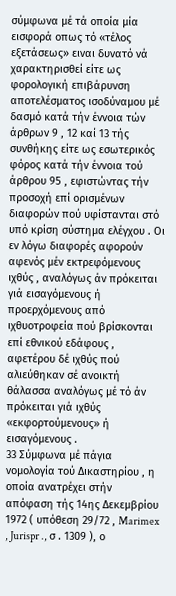σύμφωνα μέ τά οποία μία εισφορά οπως τό «τέλος εξετάσεως» ειναι δυνατό νά χαρακτηρισθεί είτε ως φορολογική επιβάρυνση αποτελέσματος ισοδύναμου μέ δασμό κατά τήν έννοια τών άρθρων 9 , 12 καί 13 τής συνθήκης είτε ως εσωτερικός φόρος κατά τήν έννοια τού άρθρου 95 , εφιστώντας τήν προσοχή επί ορισμένων διαφορών πού υφίστανται στό υπό κρίση σύστημα ελέγχου . Οι εν λόγω διαφορές αφορούν αφενός μέν εκτρεφόμενους ιχθύς , αναλόγως άν πρόκειται γιά εισαγόμενους ή προερχόμενους από ιχθυοτροφεία πού βρίσκονται επί εθνικού εδάφους , αφετέρου δέ ιχθύς πού αλιεύθηκαν σέ ανοικτή θάλασσα αναλόγως μέ τό άν πρόκειται γιά ιχθύς «εκφορτούμενους» ή εισαγόμενους .
33 Σύμφωνα μέ πάγια νομολογία τού Δικαστηρίου , η οποία ανατρέχει στήν απόφαση τής 14ης Δεκεμβρίου 1972 ( υπόθεση 29/72 , Marimex , Jurispr ., σ . 1309 ), ο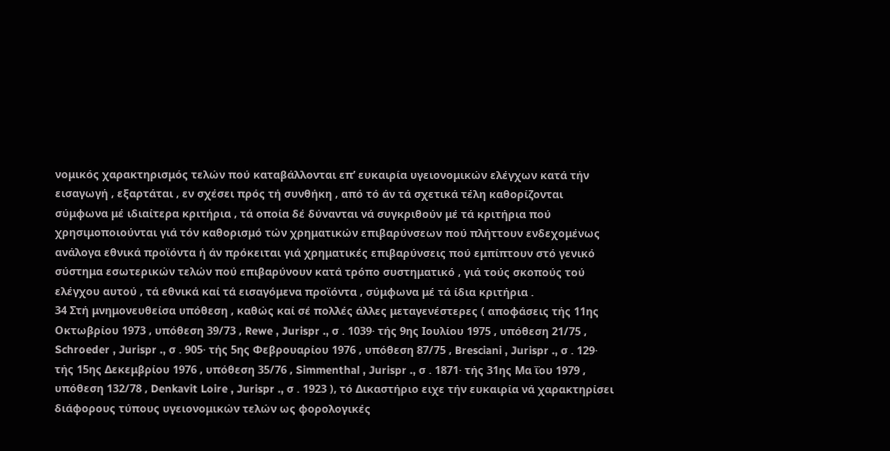νομικός χαρακτηρισμός τελών πού καταβάλλονται επ’ ευκαιρία υγειονομικών ελέγχων κατά τήν εισαγωγή , εξαρτάται , εν σχέσει πρός τή συνθήκη , από τό άν τά σχετικά τέλη καθορίζονται σύμφωνα μέ ιδιαίτερα κριτήρια , τά οποία δέ δύνανται νά συγκριθούν μέ τά κριτήρια πού χρησιμοποιούνται γιά τόν καθορισμό τών χρηματικών επιβαρύνσεων πού πλήττουν ενδεχομένως ανάλογα εθνικά προϊόντα ή άν πρόκειται γιά χρηματικές επιβαρύνσεις πού εμπίπτουν στό γενικό σύστημα εσωτερικών τελών πού επιβαρύνουν κατά τρόπο συστηματικό , γιά τούς σκοπούς τού ελέγχου αυτού , τά εθνικά καί τά εισαγόμενα προϊόντα , σύμφωνα μέ τά ίδια κριτήρια .
34 Στή μνημονευθείσα υπόθεση , καθώς καί σέ πολλές άλλες μεταγενέστερες ( αποφάσεις τής 11ης Οκτωβρίου 1973 , υπόθεση 39/73 , Rewe , Jurispr ., σ . 1039· τής 9ης Ιουλίου 1975 , υπόθεση 21/75 , Schroeder , Jurispr ., σ . 905· τής 5ης Φεβρουαρίου 1976 , υπόθεση 87/75 , Bresciani , Jurispr ., σ . 129· τής 15ης Δεκεμβρίου 1976 , υπόθεση 35/76 , Simmenthal , Jurispr ., σ . 1871· τής 31ης Μα ΐου 1979 , υπόθεση 132/78 , Denkavit Loire , Jurispr ., σ . 1923 ), τό Δικαστήριο ειχε τήν ευκαιρία νά χαρακτηρίσει διάφορους τύπους υγειονομικών τελών ως φορολογικές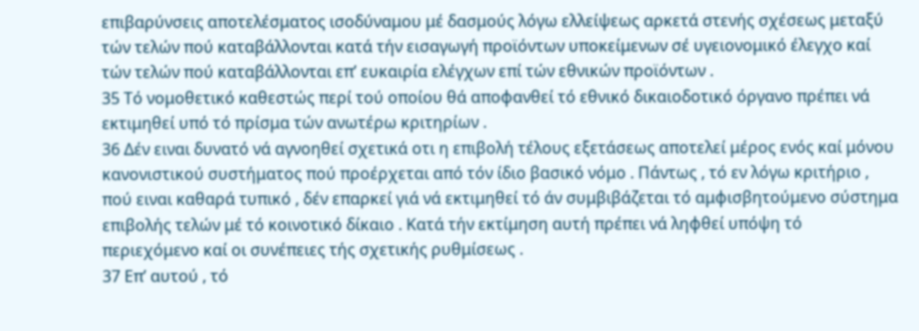επιβαρύνσεις αποτελέσματος ισοδύναμου μέ δασμούς λόγω ελλείψεως αρκετά στενής σχέσεως μεταξύ τών τελών πού καταβάλλονται κατά τήν εισαγωγή προϊόντων υποκείμενων σέ υγειονομικό έλεγχο καί τών τελών πού καταβάλλονται επ’ ευκαιρία ελέγχων επί τών εθνικών προϊόντων .
35 Τό νομοθετικό καθεστώς περί τού οποίου θά αποφανθεί τό εθνικό δικαιοδοτικό όργανο πρέπει νά εκτιμηθεί υπό τό πρίσμα τών ανωτέρω κριτηρίων .
36 Δέν ειναι δυνατό νά αγνοηθεί σχετικά οτι η επιβολή τέλους εξετάσεως αποτελεί μέρος ενός καί μόνου κανονιστικού συστήματος πού προέρχεται από τόν ίδιο βασικό νόμο . Πάντως , τό εν λόγω κριτήριο , πού ειναι καθαρά τυπικό , δέν επαρκεί γιά νά εκτιμηθεί τό άν συμβιβάζεται τό αμφισβητούμενο σύστημα επιβολής τελών μέ τό κοινοτικό δίκαιο . Κατά τήν εκτίμηση αυτή πρέπει νά ληφθεί υπόψη τό περιεχόμενο καί οι συνέπειες τής σχετικής ρυθμίσεως .
37 Επ’ αυτού , τό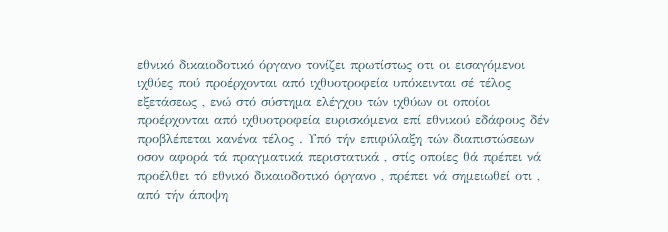εθνικό δικαιοδοτικό όργανο τονίζει πρωτίστως οτι οι εισαγόμενοι ιχθύες πού προέρχονται από ιχθυοτροφεία υπόκεινται σέ τέλος εξετάσεως , ενώ στό σύστημα ελέγχου τών ιχθύων οι οποίοι προέρχονται από ιχθυοτροφεία ευρισκόμενα επί εθνικού εδάφους δέν προβλέπεται κανένα τέλος . Υπό τήν επιφύλαξη τών διαπιστώσεων οσον αφορά τά πραγματικά περιστατικά , στίς οποίες θά πρέπει νά προέλθει τό εθνικό δικαιοδοτικό όργανο , πρέπει νά σημειωθεί οτι , από τήν άποψη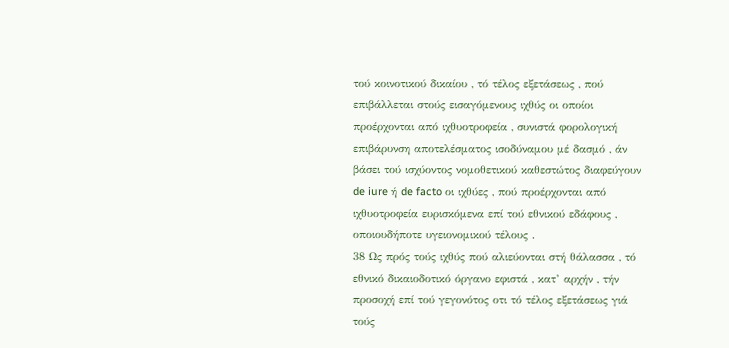τού κοινοτικού δικαίου , τό τέλος εξετάσεως , πού επιβάλλεται στούς εισαγόμενους ιχθύς οι οποίοι προέρχονται από ιχθυοτροφεία , συνιστά φορολογική επιβάρυνση αποτελέσματος ισοδύναμου μέ δασμό , άν βάσει τού ισχύοντος νομοθετικού καθεστώτος διαφεύγουν de iure ή de facto οι ιχθύες , πού προέρχονται από ιχθυοτροφεία ευρισκόμενα επί τού εθνικού εδάφους , οποιουδήποτε υγειονομικού τέλους .
38 Ως πρός τούς ιχθύς πού αλιεύονται στή θάλασσα , τό εθνικό δικαιοδοτικό όργανο εφιστά , κατ’ αρχήν , τήν προσοχή επί τού γεγονότος οτι τό τέλος εξετάσεως γιά τούς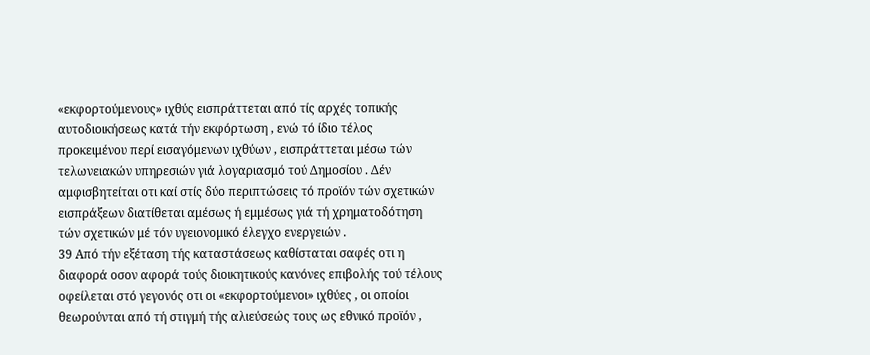«εκφορτούμενους» ιχθύς εισπράττεται από τίς αρχές τοπικής αυτοδιοικήσεως κατά τήν εκφόρτωση , ενώ τό ίδιο τέλος προκειμένου περί εισαγόμενων ιχθύων , εισπράττεται μέσω τών τελωνειακών υπηρεσιών γιά λογαριασμό τού Δημοσίου . Δέν αμφισβητείται οτι καί στίς δύο περιπτώσεις τό προϊόν τών σχετικών εισπράξεων διατίθεται αμέσως ή εμμέσως γιά τή χρηματοδότηση τών σχετικών μέ τόν υγειονομικό έλεγχο ενεργειών .
39 Από τήν εξέταση τής καταστάσεως καθίσταται σαφές οτι η διαφορά οσον αφορά τούς διοικητικούς κανόνες επιβολής τού τέλους οφείλεται στό γεγονός οτι οι «εκφορτούμενοι» ιχθύες , οι οποίοι θεωρούνται από τή στιγμή τής αλιεύσεώς τους ως εθνικό προϊόν ,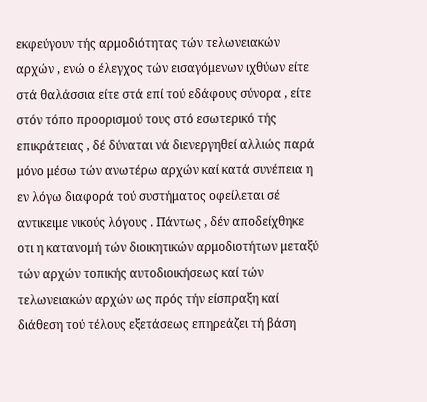εκφεύγουν τής αρμοδιότητας τών τελωνειακών αρχών , ενώ ο έλεγχος τών εισαγόμενων ιχθύων είτε στά θαλάσσια είτε στά επί τού εδάφους σύνορα , είτε στόν τόπο προορισμού τους στό εσωτερικό τής επικράτειας , δέ δύναται νά διενεργηθεί αλλιώς παρά μόνο μέσω τών ανωτέρω αρχών καί κατά συνέπεια η εν λόγω διαφορά τού συστήματος οφείλεται σέ αντικειμε νικούς λόγους . Πάντως , δέν αποδείχθηκε οτι η κατανομή τών διοικητικών αρμοδιοτήτων μεταξύ τών αρχών τοπικής αυτοδιοικήσεως καί τών τελωνειακών αρχών ως πρός τήν είσπραξη καί διάθεση τού τέλους εξετάσεως επηρεάζει τή βάση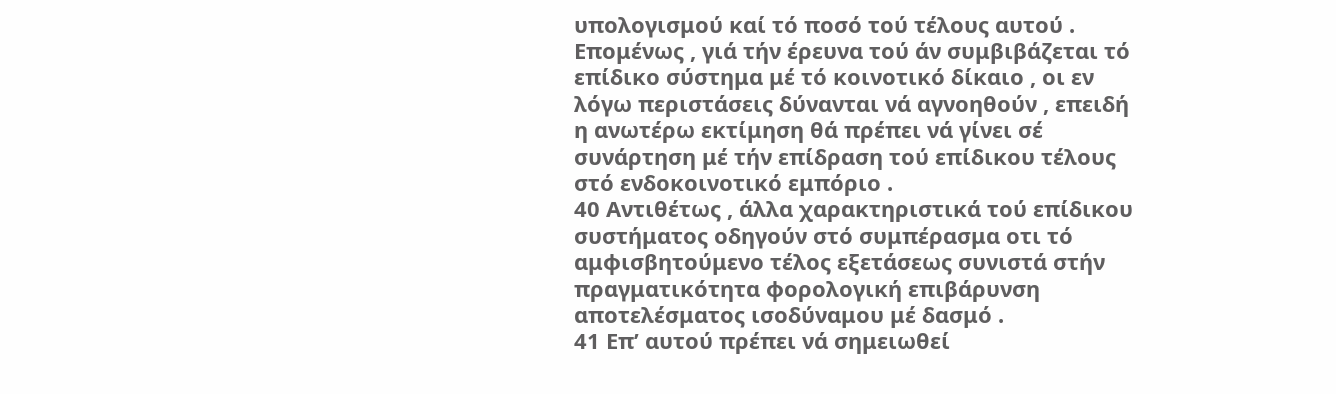υπολογισμού καί τό ποσό τού τέλους αυτού . Επομένως , γιά τήν έρευνα τού άν συμβιβάζεται τό επίδικο σύστημα μέ τό κοινοτικό δίκαιο , οι εν λόγω περιστάσεις δύνανται νά αγνοηθούν , επειδή η ανωτέρω εκτίμηση θά πρέπει νά γίνει σέ συνάρτηση μέ τήν επίδραση τού επίδικου τέλους στό ενδοκοινοτικό εμπόριο .
40 Αντιθέτως , άλλα χαρακτηριστικά τού επίδικου συστήματος οδηγούν στό συμπέρασμα οτι τό αμφισβητούμενο τέλος εξετάσεως συνιστά στήν πραγματικότητα φορολογική επιβάρυνση αποτελέσματος ισοδύναμου μέ δασμό .
41 Επ’ αυτού πρέπει νά σημειωθεί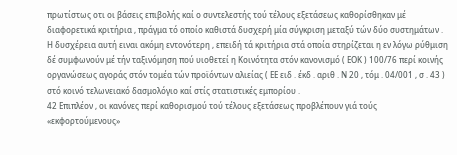πρωτίστως οτι οι βάσεις επιβολής καί ο συντελεστής τού τέλους εξετάσεως καθορίσθηκαν μέ διαφορετικά κριτήρια , πράγμα τό οποίο καθιστά δυσχερή μία σύγκριση μεταξύ τών δύο συστημάτων . Η δυσχέρεια αυτή ειναι ακόμη εντονότερη , επειδή τά κριτήρια στά οποία στηρίζεται η εν λόγω ρύθμιση δέ συμφωνούν μέ τήν ταξινόμηση πού υιοθετεί η Κοινότητα στόν κανονισμό ( ΕΟΚ ) 100/76 περί κοινής οργανώσεως αγοράς στόν τομέα τών προϊόντων αλιείας ( ΕΕ ειδ . έκδ . αριθ . Ν 20 , τόμ . 04/001 , σ . 43 ) στό κοινό τελωνειακό δασμολόγιο καί στίς στατιστικές εμπορίου .
42 Επιπλέον , οι κανόνες περί καθορισμού τού τέλους εξετάσεως προβλέπουν γιά τούς «εκφορτούμενους»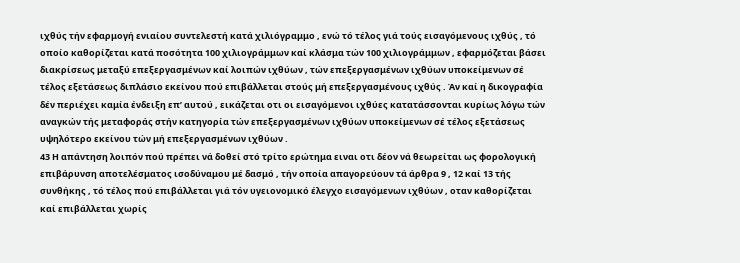ιχθύς τήν εφαρμογή ενιαίου συντελεστή κατά χιλιόγραμμο , ενώ τό τέλος γιά τούς εισαγόμενους ιχθύς , τό οποίο καθορίζεται κατά ποσότητα 100 χιλιογράμμων καί κλάσμα τών 100 χιλιογράμμων , εφαρμόζεται βάσει διακρίσεως μεταξύ επεξεργασμένων καί λοιπών ιχθύων , τών επεξεργασμένων ιχθύων υποκείμενων σέ τέλος εξετάσεως διπλάσιο εκείνου πού επιβάλλεται στούς μή επεξεργασμένους ιχθύς . Άν καί η δικογραφία δέν περιέχει καμία ένδειξη επ’ αυτού , εικάζεται οτι οι εισαγόμενοι ιχθύες κατατάσσονται κυρίως λόγω τών αναγκών τής μεταφοράς στήν κατηγορία τών επεξεργασμένων ιχθύων υποκείμενων σέ τέλος εξετάσεως υψηλότερο εκείνου τών μή επεξεργασμένων ιχθύων .
43 Η απάντηση λοιπόν πού πρέπει νά δοθεί στό τρίτο ερώτημα ειναι οτι δέον νά θεωρείται ως φορολογική επιβάρυνση αποτελέσματος ισοδύναμου μέ δασμό , τήν οποία απαγορεύουν τά άρθρα 9 , 12 καί 13 τής συνθήκης , τό τέλος πού επιβάλλεται γιά τόν υγειονομικό έλεγχο εισαγόμενων ιχθύων , οταν καθορίζεται καί επιβάλλεται χωρίς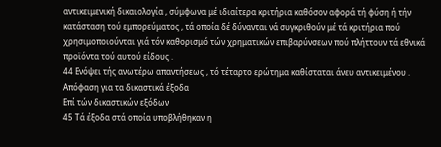αντικειμενική δικαιολογία , σύμφωνα μέ ιδιαίτερα κριτήρια καθόσον αφορά τή φύση ή τήν κατάσταση τού εμπορεύματος , τά οποία δέ δύνανται νά συγκριθούν μέ τά κριτήρια πού χρησιμοποιούνται γιά τόν καθορισμό τών χρηματικών επιβαρύνσεων πού πλήττουν τά εθνικά προϊόντα τού αυτού είδους .
44 Ενόψει τής ανωτέρω απαντήσεως , τό τέταρτο ερώτημα καθίσταται άνευ αντικειμένου .
Απόφαση για τα δικαστικά έξοδα
Επί τών δικαστικών εξόδων
45 Τά έξοδα στά οποία υποβλήθηκαν η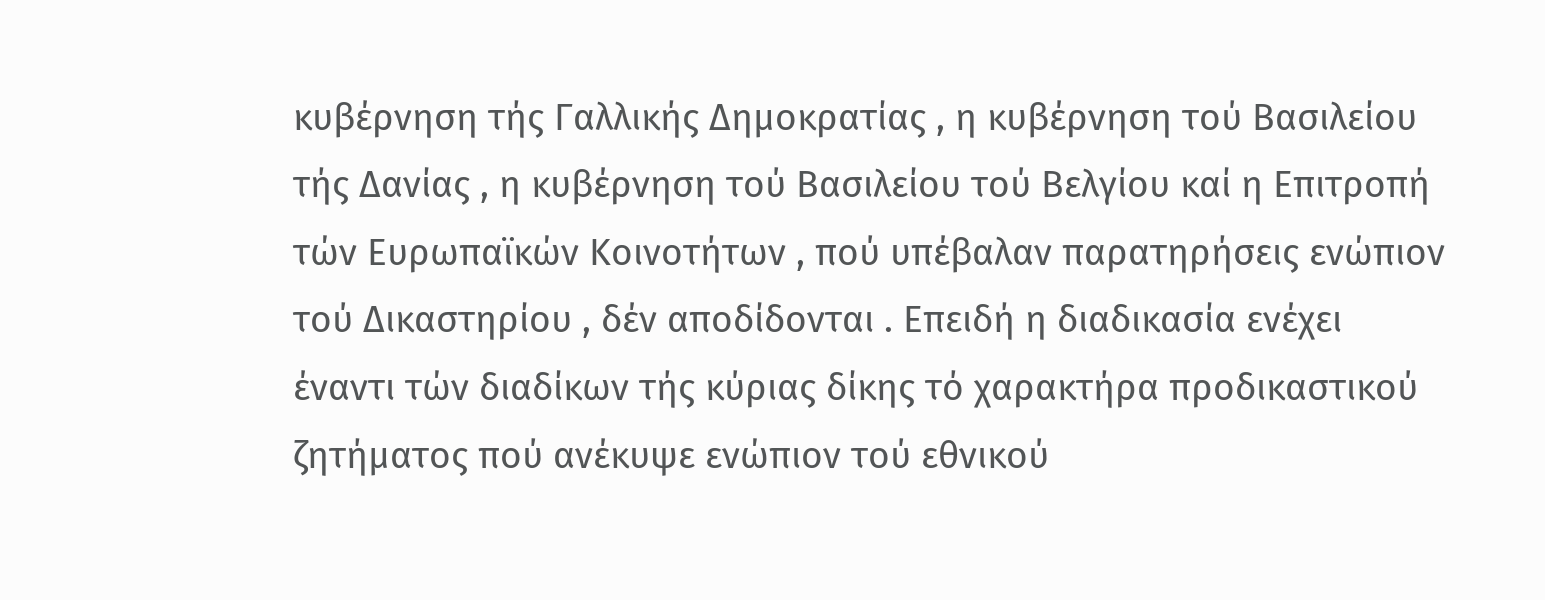κυβέρνηση τής Γαλλικής Δημοκρατίας , η κυβέρνηση τού Βασιλείου τής Δανίας , η κυβέρνηση τού Βασιλείου τού Βελγίου καί η Επιτροπή τών Ευρωπαϊκών Κοινοτήτων , πού υπέβαλαν παρατηρήσεις ενώπιον τού Δικαστηρίου , δέν αποδίδονται . Επειδή η διαδικασία ενέχει έναντι τών διαδίκων τής κύριας δίκης τό χαρακτήρα προδικαστικού ζητήματος πού ανέκυψε ενώπιον τού εθνικού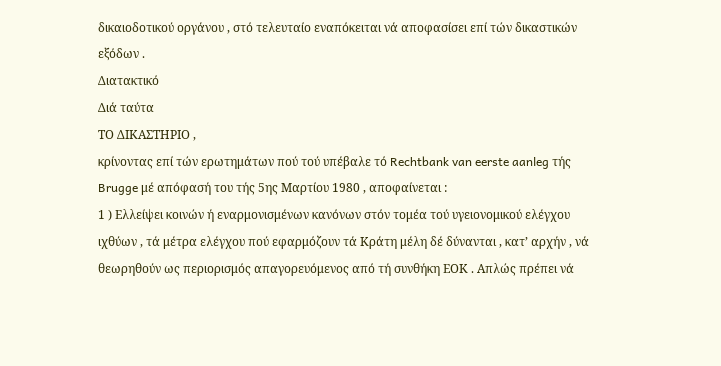δικαιοδοτικού οργάνου , στό τελευταίο εναπόκειται νά αποφασίσει επί τών δικαστικών εξόδων .
Διατακτικό
Διά ταύτα
ΤΟ ΔΙΚΑΣΤΗΡΙΟ ,
κρίνοντας επί τών ερωτημάτων πού τού υπέβαλε τό Rechtbank van eerste aanleg τής Brugge μέ απόφασή του τής 5ης Μαρτίου 1980 , αποφαίνεται :
1 ) Ελλείψει κοινών ή εναρμονισμένων κανόνων στόν τομέα τού υγειονομικού ελέγχου ιχθύων , τά μέτρα ελέγχου πού εφαρμόζουν τά Κράτη μέλη δέ δύνανται , κατ’ αρχήν , νά θεωρηθούν ως περιορισμός απαγορευόμενος από τή συνθήκη ΕΟΚ . Απλώς πρέπει νά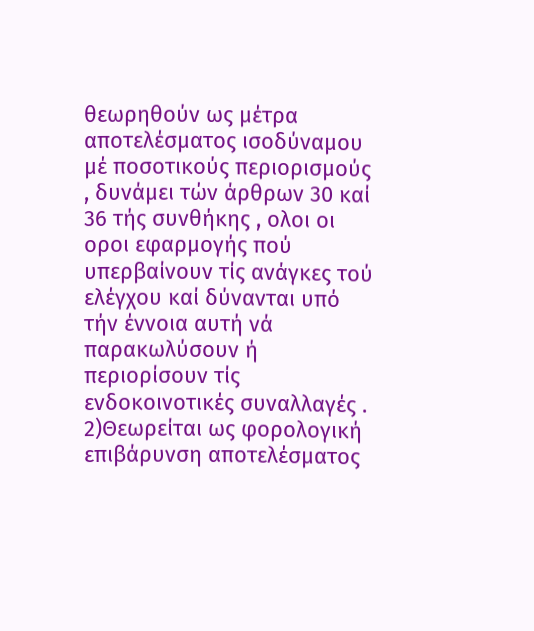θεωρηθούν ως μέτρα αποτελέσματος ισοδύναμου μέ ποσοτικούς περιορισμούς , δυνάμει τών άρθρων 30 καί 36 τής συνθήκης , ολοι οι οροι εφαρμογής πού υπερβαίνουν τίς ανάγκες τού ελέγχου καί δύνανται υπό τήν έννοια αυτή νά παρακωλύσουν ή περιορίσουν τίς ενδοκοινοτικές συναλλαγές .
2)Θεωρείται ως φορολογική επιβάρυνση αποτελέσματος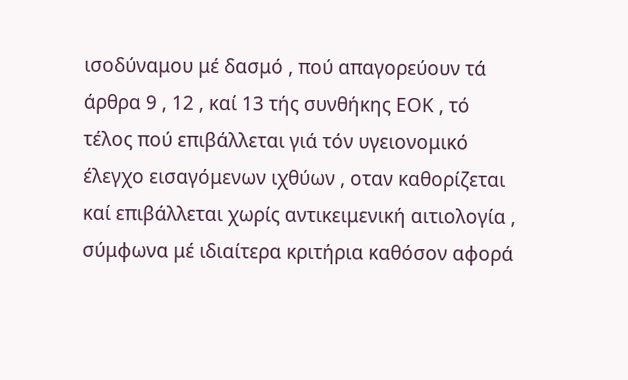ισοδύναμου μέ δασμό , πού απαγορεύουν τά άρθρα 9 , 12 , καί 13 τής συνθήκης ΕΟΚ , τό τέλος πού επιβάλλεται γιά τόν υγειονομικό έλεγχο εισαγόμενων ιχθύων , οταν καθορίζεται καί επιβάλλεται χωρίς αντικειμενική αιτιολογία , σύμφωνα μέ ιδιαίτερα κριτήρια καθόσον αφορά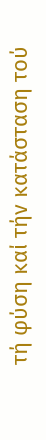τή φύση καί τήν κατάσταση τού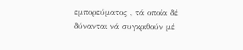εμπορεύματος , τά οποία δέ δύνανται νά συγκριθούν μέ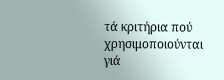τά κριτήρια πού χρησιμοποιούνται γιά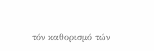τόν καθορισμό τών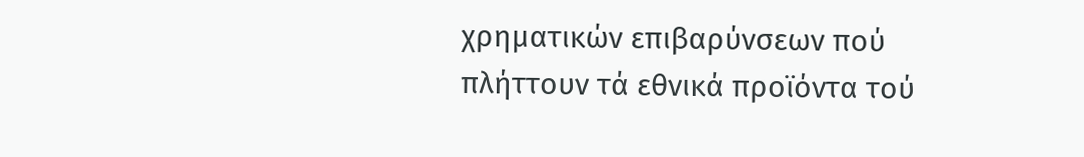χρηματικών επιβαρύνσεων πού πλήττουν τά εθνικά προϊόντα τού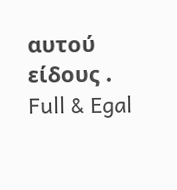αυτού είδους .
Full & Egal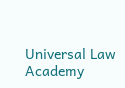Universal Law Academy